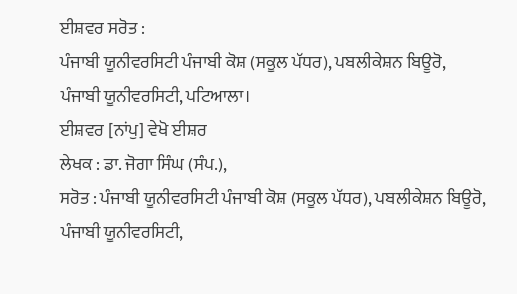ਈਸ਼ਵਰ ਸਰੋਤ :
ਪੰਜਾਬੀ ਯੂਨੀਵਰਸਿਟੀ ਪੰਜਾਬੀ ਕੋਸ਼ (ਸਕੂਲ ਪੱਧਰ), ਪਬਲੀਕੇਸ਼ਨ ਬਿਊਰੋ, ਪੰਜਾਬੀ ਯੂਨੀਵਰਸਿਟੀ, ਪਟਿਆਲਾ।
ਈਸ਼ਵਰ [ਨਾਂਪੁ] ਵੇਖੋ ਈਸ਼ਰ
ਲੇਖਕ : ਡਾ. ਜੋਗਾ ਸਿੰਘ (ਸੰਪ.),
ਸਰੋਤ : ਪੰਜਾਬੀ ਯੂਨੀਵਰਸਿਟੀ ਪੰਜਾਬੀ ਕੋਸ਼ (ਸਕੂਲ ਪੱਧਰ), ਪਬਲੀਕੇਸ਼ਨ ਬਿਊਰੋ, ਪੰਜਾਬੀ ਯੂਨੀਵਰਸਿਟੀ,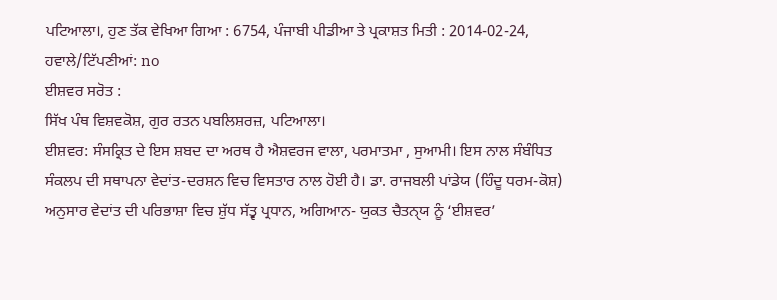ਪਟਿਆਲਾ।, ਹੁਣ ਤੱਕ ਵੇਖਿਆ ਗਿਆ : 6754, ਪੰਜਾਬੀ ਪੀਡੀਆ ਤੇ ਪ੍ਰਕਾਸ਼ਤ ਮਿਤੀ : 2014-02-24, ਹਵਾਲੇ/ਟਿੱਪਣੀਆਂ: no
ਈਸ਼ਵਰ ਸਰੋਤ :
ਸਿੱਖ ਪੰਥ ਵਿਸ਼ਵਕੋਸ਼, ਗੁਰ ਰਤਨ ਪਬਲਿਸ਼ਰਜ਼, ਪਟਿਆਲਾ।
ਈਸ਼ਵਰ: ਸੰਸਕ੍ਰਿਤ ਦੇ ਇਸ ਸ਼ਬਦ ਦਾ ਅਰਥ ਹੈ ਐਸ਼ਵਰਜ ਵਾਲਾ, ਪਰਮਾਤਮਾ , ਸੁਆਮੀ। ਇਸ ਨਾਲ ਸੰਬੰਧਿਤ ਸੰਕਲਪ ਦੀ ਸਥਾਪਨਾ ਵੇਦਾਂਤ-ਦਰਸ਼ਨ ਵਿਚ ਵਿਸਤਾਰ ਨਾਲ ਹੋਈ ਹੈ। ਡਾ. ਰਾਜਬਲੀ ਪਾਂਡੇਯ (ਹਿੰਦੂ ਧਰਮ-ਕੋਸ਼) ਅਨੁਸਾਰ ਵੇਦਾਂਤ ਦੀ ਪਰਿਭਾਸ਼ਾ ਵਿਚ ਸ਼ੁੱਧ ਸੱਤ੍ਵ ਪ੍ਰਧਾਨ, ਅਗਿਆਨ- ਯੁਕਤ ਚੈਤਨੑਯ ਨੂੰ ‘ਈਸ਼ਵਰ’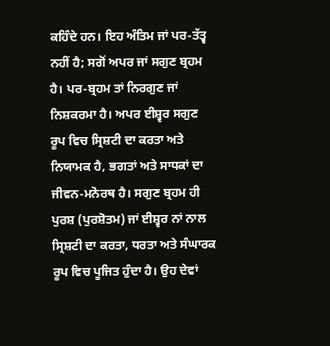ਕਹਿੰਦੇ ਹਨ। ਇਹ ਅੰਤਿਮ ਜਾਂ ਪਰ-ਤੱਤ੍ਵ ਨਹੀਂ ਹੈ; ਸਗੋਂ ਅਪਰ ਜਾਂ ਸਗੁਣ ਬ੍ਰਹਮ ਹੈ। ਪਰ-ਬ੍ਰਹਮ ਤਾਂ ਨਿਰਗੁਣ ਜਾਂ ਨਿਸ਼ਕਰਮਾ ਹੈ। ਅਪਰ ਈਸ਼੍ਵਰ ਸਗੁਣ ਰੂਪ ਵਿਚ ਸ੍ਰਿਸ਼ਟੀ ਦਾ ਕਰਤਾ ਅਤੇ ਨਿਯਾਮਕ ਹੈ, ਭਗਤਾਂ ਅਤੇ ਸਾਧਕਾਂ ਦਾ ਜੀਵਨ-ਮਨੋਰਥ ਹੈ। ਸਗੁਣ ਬ੍ਰਹਮ ਹੀ ਪੁਰਸ਼ (ਪੁਰਸ਼ੋਤਮ) ਜਾਂ ਈਸ਼੍ਵਰ ਨਾਂ ਨਾਲ ਸ੍ਰਿਸ਼ਟੀ ਦਾ ਕਰਤਾ, ਧਰਤਾ ਅਤੇ ਸੰਘਾਰਕ ਰੂਪ ਵਿਚ ਪੂਜਿਤ ਹੁੰਦਾ ਹੈ। ਉਹ ਦੇਵਾਂ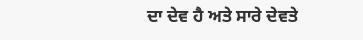ਦਾ ਦੇਵ ਹੈ ਅਤੇ ਸਾਰੇ ਦੇਵਤੇ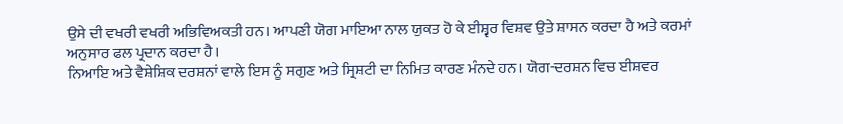ਉਸੇ ਦੀ ਵਖਰੀ ਵਖਰੀ ਅਭਿਵਿਅਕਤੀ ਹਨ। ਆਪਣੀ ਯੋਗ ਮਾਇਆ ਨਾਲ ਯੁਕਤ ਹੋ ਕੇ ਈਸ਼੍ਵਰ ਵਿਸ਼ਵ ਉਤੇ ਸ਼ਾਸਨ ਕਰਦਾ ਹੈ ਅਤੇ ਕਰਮਾਂ ਅਨੁਸਾਰ ਫਲ ਪ੍ਰਦਾਨ ਕਰਦਾ ਹੈ।
ਨਿਆਇ ਅਤੇ ਵੈਸ਼ੇਸ਼ਿਕ ਦਰਸ਼ਨਾਂ ਵਾਲੇ ਇਸ ਨੂੰ ਸਗੁਣ ਅਤੇ ਸ੍ਰਿਸ਼ਟੀ ਦਾ ਨਿਮਿਤ ਕਾਰਣ ਮੰਨਦੇ ਹਨ। ਯੋਗ-ਦਰਸ਼ਨ ਵਿਚ ਈਸ਼ਵਰ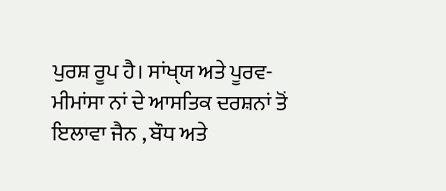ਪੁਰਸ਼ ਰੂਪ ਹੈ। ਸਾਂਖੑਯ ਅਤੇ ਪੂਰਵ-ਮੀਮਾਂਸਾ ਨਾਂ ਦੇ ਆਸਤਿਕ ਦਰਸ਼ਨਾਂ ਤੋਂ ਇਲਾਵਾ ਜੈਨ , ਬੌਧ ਅਤੇ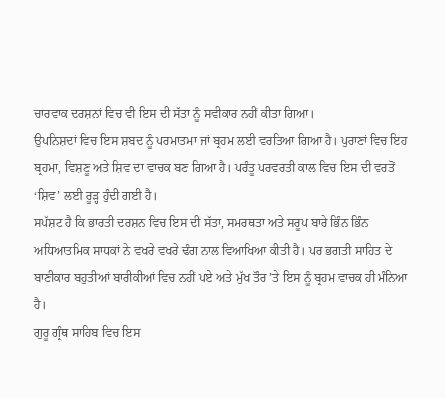ਚਾਰਵਾਕ ਦਰਸ਼ਨਾਂ ਵਿਚ ਵੀ ਇਸ ਦੀ ਸੱਤਾ ਨੂੰ ਸਵੀਕਾਰ ਨਹੀਂ ਕੀਤਾ ਗਿਆ।
ਉਪਨਿਸ਼ਦਾਂ ਵਿਚ ਇਸ ਸ਼ਬਦ ਨੂੰ ਪਰਮਾਤਮਾ ਜਾਂ ਬ੍ਰਹਮ ਲਈ ਵਰਤਿਆ ਗਿਆ ਹੈ। ਪੁਰਾਣਾਂ ਵਿਚ ਇਹ ਬ੍ਰਹਮਾ, ਵਿਸ਼ਣੂ ਅਤੇ ਸ਼ਿਵ ਦਾ ਵਾਚਕ ਬਣ ਗਿਆ ਹੈ। ਪਰੰਤੂ ਪਰਵਰਤੀ ਕਾਲ ਵਿਚ ਇਸ ਦੀ ਵਰਤੋਂ ‘ਸ਼ਿਵ’ ਲਈ ਰੂੜ੍ਹ ਹੁੰਦੀ ਗਈ ਹੈ।
ਸਪੱਸ਼ਟ ਹੈ ਕਿ ਭਾਰਤੀ ਦਰਸ਼ਨ ਵਿਚ ਇਸ ਦੀ ਸੱਤਾ, ਸਮਰਥਤਾ ਅਤੇ ਸਰੂਪ ਬਾਰੇ ਭਿੰਨ ਭਿੰਨ ਅਧਿਆਤਮਿਕ ਸਾਧਕਾਂ ਨੇ ਵਖਰੇ ਵਖਰੇ ਢੰਗ ਨਾਲ ਵਿਆਖਿਆ ਕੀਤੀ ਹੈ। ਪਰ ਭਗਤੀ ਸਾਹਿਤ ਦੇ ਬਾਣੀਕਾਰ ਬਹੁਤੀਆਂ ਬਾਰੀਕੀਆਂ ਵਿਚ ਨਹੀਂ ਪਏ ਅਤੇ ਮੁੱਖ ਤੌਰ ’ਤੇ ਇਸ ਨੂੰ ਬ੍ਰਹਮ ਵਾਚਕ ਹੀ ਮੰਨਿਆ ਹੈ।
ਗੁਰੂ ਗ੍ਰੰਥ ਸਾਹਿਬ ਵਿਚ ਇਸ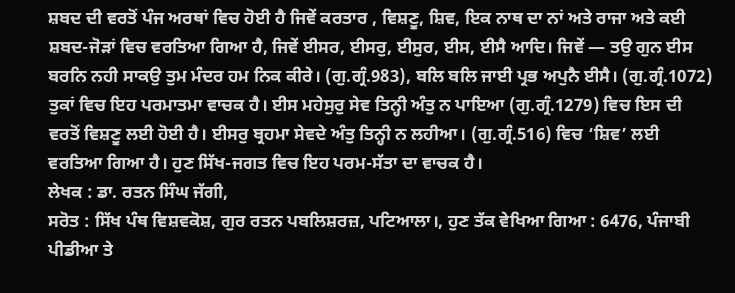ਸ਼ਬਦ ਦੀ ਵਰਤੋਂ ਪੰਜ ਅਰਥਾਂ ਵਿਚ ਹੋਈ ਹੈ ਜਿਵੇਂ ਕਰਤਾਰ , ਵਿਸ਼ਣੂ, ਸ਼ਿਵ, ਇਕ ਨਾਥ ਦਾ ਨਾਂ ਅਤੇ ਰਾਜਾ ਅਤੇ ਕਈ ਸ਼ਬਦ-ਜੋੜਾਂ ਵਿਚ ਵਰਤਿਆ ਗਿਆ ਹੈ, ਜਿਵੇਂ ਈਸਰ, ਈਸਰੁ, ਈਸੁਰ, ਈਸ, ਈਸੈ ਆਦਿ। ਜਿਵੇਂ — ਤਉ ਗੁਨ ਈਸ ਬਰਨਿ ਨਹੀ ਸਾਕਉ ਤੁਮ ਮੰਦਰ ਹਮ ਨਿਕ ਕੀਰੇ। (ਗੁ.ਗ੍ਰੰ.983), ਬਲਿ ਬਲਿ ਜਾਈ ਪ੍ਰਭ ਅਪੁਨੈ ਈਸੈ। (ਗੁ.ਗ੍ਰੰ.1072) ਤੁਕਾਂ ਵਿਚ ਇਹ ਪਰਮਾਤਮਾ ਵਾਚਕ ਹੈ। ਈਸ ਮਹੇਸੁਰੁ ਸੇਵ ਤਿਨ੍ਹੀ ਅੰਤੁ ਨ ਪਾਇਆ (ਗੁ.ਗ੍ਰੰ.1279) ਵਿਚ ਇਸ ਦੀ ਵਰਤੋਂ ਵਿਸ਼ਣੂ ਲਈ ਹੋਈ ਹੈ। ਈਸਰੁ ਬ੍ਰਹਮਾ ਸੇਵਦੇ ਅੰਤੁ ਤਿਨ੍ਹੀ ਨ ਲਹੀਆ। (ਗੁ.ਗ੍ਰੰ.516) ਵਿਚ ‘ਸ਼ਿਵ’ ਲਈ ਵਰਤਿਆ ਗਿਆ ਹੈ। ਹੁਣ ਸਿੱਖ-ਜਗਤ ਵਿਚ ਇਹ ਪਰਮ-ਸੱਤਾ ਦਾ ਵਾਚਕ ਹੈ।
ਲੇਖਕ : ਡਾ. ਰਤਨ ਸਿੰਘ ਜੱਗੀ,
ਸਰੋਤ : ਸਿੱਖ ਪੰਥ ਵਿਸ਼ਵਕੋਸ਼, ਗੁਰ ਰਤਨ ਪਬਲਿਸ਼ਰਜ਼, ਪਟਿਆਲਾ।, ਹੁਣ ਤੱਕ ਵੇਖਿਆ ਗਿਆ : 6476, ਪੰਜਾਬੀ ਪੀਡੀਆ ਤੇ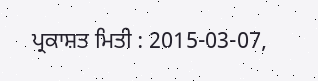ਪ੍ਰਕਾਸ਼ਤ ਮਿਤੀ : 2015-03-07,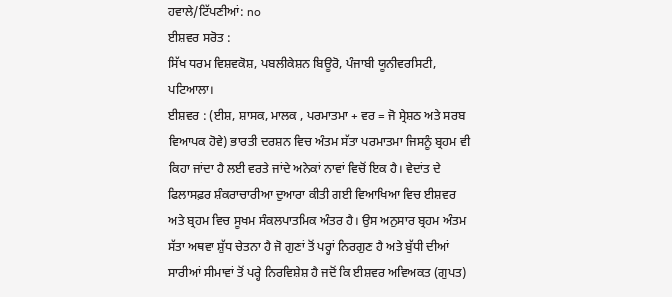ਹਵਾਲੇ/ਟਿੱਪਣੀਆਂ: no
ਈਸ਼ਵਰ ਸਰੋਤ :
ਸਿੱਖ ਧਰਮ ਵਿਸ਼ਵਕੋਸ਼, ਪਬਲੀਕੇਸ਼ਨ ਬਿਊਰੋ, ਪੰਜਾਬੀ ਯੂਨੀਵਰਸਿਟੀ, ਪਟਿਆਲਾ।
ਈਸ਼ਵਰ : (ਈਸ਼, ਸ਼ਾਸਕ, ਮਾਲਕ , ਪਰਮਾਤਮਾ + ਵਰ = ਜੋ ਸ੍ਰੇਸ਼ਠ ਅਤੇ ਸਰਬ ਵਿਆਪਕ ਹੋਵੇ) ਭਾਰਤੀ ਦਰਸ਼ਨ ਵਿਚ ਅੰਤਮ ਸੱਤਾ ਪਰਮਾਤਮਾ ਜਿਸਨੂੰ ਬ੍ਰਹਮ ਵੀ ਕਿਹਾ ਜਾਂਦਾ ਹੈ ਲਈ ਵਰਤੇ ਜਾਂਦੇ ਅਨੇਕਾਂ ਨਾਵਾਂ ਵਿਚੋਂ ਇਕ ਹੈ। ਵੇਦਾਂਤ ਦੇ ਫਿਲਾਸਫ਼ਰ ਸ਼ੰਕਰਾਚਾਰੀਆ ਦੁਆਰਾ ਕੀਤੀ ਗਈ ਵਿਆਖਿਆ ਵਿਚ ਈਸ਼ਵਰ ਅਤੇ ਬ੍ਰਹਮ ਵਿਚ ਸੂਖਮ ਸੰਕਲਪਾਤਮਿਕ ਅੰਤਰ ਹੈ। ਉਸ ਅਨੁਸਾਰ ਬ੍ਰਹਮ ਅੰਤਮ ਸੱਤਾ ਅਥਵਾ ਸ਼ੁੱਧ ਚੇਤਨਾ ਹੈ ਜੋ ਗੁਣਾਂ ਤੋਂ ਪਰ੍ਹਾਂ ਨਿਰਗੁਣ ਹੈ ਅਤੇ ਬੁੱਧੀ ਦੀਆਂ ਸਾਰੀਆਂ ਸੀਮਾਵਾਂ ਤੋਂ ਪਰ੍ਹੇ ਨਿਰਵਿਸ਼ੇਸ਼ ਹੈ ਜਦੋਂ ਕਿ ਈਸ਼ਵਰ ਅਵਿਅਕਤ (ਗੁਪਤ)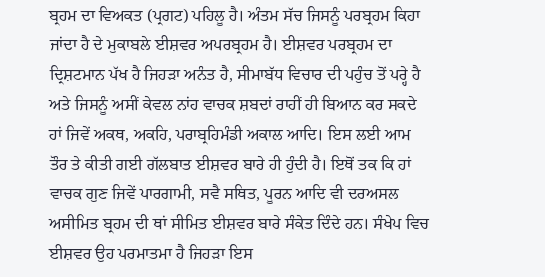ਬ੍ਰਹਮ ਦਾ ਵਿਅਕਤ (ਪ੍ਰਗਟ) ਪਹਿਲੂ ਹੈ। ਅੰਤਮ ਸੱਚ ਜਿਸਨੂੰ ਪਰਬ੍ਰਹਮ ਕਿਹਾ ਜਾਂਦਾ ਹੈ ਦੇ ਮੁਕਾਬਲੇ ਈਸ਼ਵਰ ਅਪਰਬ੍ਰਹਮ ਹੈ। ਈਸ਼ਵਰ ਪਰਬ੍ਰਹਮ ਦਾ ਦ੍ਰਿਸ਼ਟਮਾਨ ਪੱਖ ਹੈ ਜਿਹੜਾ ਅਨੰਤ ਹੈ, ਸੀਮਾਬੱਧ ਵਿਚਾਰ ਦੀ ਪਹੁੰਚ ਤੋਂ ਪਰ੍ਹੇ ਹੈ ਅਤੇ ਜਿਸਨੂੰ ਅਸੀਂ ਕੇਵਲ ਨਾਂਹ ਵਾਚਕ ਸ਼ਬਦਾਂ ਰਾਹੀਂ ਹੀ ਬਿਆਨ ਕਰ ਸਕਦੇ ਹਾਂ ਜਿਵੇਂ ਅਕਥ, ਅਕਹਿ, ਪਰਾਬ੍ਰਹਿਮੰਡੀ ਅਕਾਲ ਆਦਿ। ਇਸ ਲਈ ਆਮ ਤੌਰ ਤੇ ਕੀਤੀ ਗਈ ਗੱਲਬਾਤ ਈਸ਼ਵਰ ਬਾਰੇ ਹੀ ਹੁੰਦੀ ਹੈ। ਇਥੋਂ ਤਕ ਕਿ ਹਾਂ ਵਾਚਕ ਗੁਣ ਜਿਵੇਂ ਪਾਰਗਾਮੀ, ਸਵੈ ਸਥਿਤ, ਪੂਰਨ ਆਦਿ ਵੀ ਦਰਅਸਲ ਅਸੀਮਿਤ ਬ੍ਰਹਮ ਦੀ ਥਾਂ ਸੀਮਿਤ ਈਸ਼ਵਰ ਬਾਰੇ ਸੰਕੇਤ ਦਿੰਦੇ ਹਨ। ਸੰਖੇਪ ਵਿਚ ਈਸ਼ਵਰ ਉਹ ਪਰਮਾਤਮਾ ਹੈ ਜਿਹੜਾ ਇਸ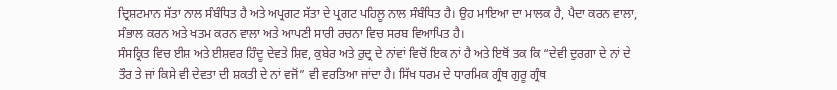ਦ੍ਰਿਸ਼ਟਮਾਨ ਸੱਤਾ ਨਾਲ ਸੰਬੰਧਿਤ ਹੈ ਅਤੇ ਅਪ੍ਰਗਟ ਸੱਤਾ ਦੇ ਪ੍ਰਗਟ ਪਹਿਲੂ ਨਾਲ ਸੰਬੰਧਿਤ ਹੈ। ਉਹ ਮਾਇਆ ਦਾ ਮਾਲਕ ਹੈ, ਪੈਦਾ ਕਰਨ ਵਾਲਾ, ਸੰਭਾਲ ਕਰਨ ਅਤੇ ਖਤਮ ਕਰਨ ਵਾਲਾ ਅਤੇ ਆਪਣੀ ਸਾਰੀ ਰਚਨਾ ਵਿਚ ਸਰਬ ਵਿਆਪਿਤ ਹੈ।
ਸੰਸਕ੍ਰਿਤ ਵਿਚ ਈਸ਼ ਅਤੇ ਈਸ਼ਵਰ ਹਿੰਦੂ ਦੇਵਤੇ ਸ਼ਿਵ, ਕੁਬੇਰ ਅਤੇ ਰੁਦ੍ਰ ਦੇ ਨਾਂਵਾਂ ਵਿਚੋਂ ਇਕ ਨਾਂ ਹੈ ਅਤੇ ਇਥੋਂ ਤਕ ਕਿ “ਦੇਵੀ ਦੁਰਗਾ ਦੇ ਨਾਂ ਦੇ ਤੌਰ ਤੇ ਜਾਂ ਕਿਸੇ ਵੀ ਦੇਵਤਾ ਦੀ ਸ਼ਕਤੀ ਦੇ ਨਾਂ ਵਜੋਂ” ਵੀ ਵਰਤਿਆ ਜਾਂਦਾ ਹੈ। ਸਿੱਖ ਧਰਮ ਦੇ ਧਾਰਮਿਕ ਗ੍ਰੰਥ ਗੁਰੂ ਗ੍ਰੰਥ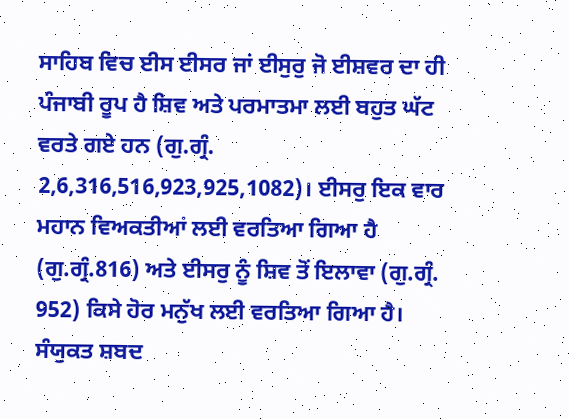ਸਾਹਿਬ ਵਿਚ ਈਸ ਈਸਰ ਜਾਂ ਈਸੁਰੁ ਜੋ ਈਸ਼ਵਰ ਦਾ ਹੀ ਪੰਜਾਬੀ ਰੂਪ ਹੈ ਸ਼ਿਵ ਅਤੇ ਪਰਮਾਤਮਾ ਲਈ ਬਹੁਤ ਘੱਟ ਵਰਤੇ ਗਏ ਹਨ (ਗੁ.ਗ੍ਰੰ. 2,6,316,516,923,925,1082)। ਈਸਰੁ ਇਕ ਵਾਰ ਮਹਾਨ ਵਿਅਕਤੀਆਂ ਲਈ ਵਰਤਿਆ ਗਿਆ ਹੈ (ਗੁ.ਗ੍ਰੰ.816) ਅਤੇ ਈਸਰੁ ਨੂੰ ਸ਼ਿਵ ਤੋਂ ਇਲਾਵਾ (ਗੁ.ਗ੍ਰੰ. 952) ਕਿਸੇ ਹੋਰ ਮਨੁੱਖ ਲਈ ਵਰਤਿਆ ਗਿਆ ਹੈ। ਸੰਯੁਕਤ ਸ਼ਬਦ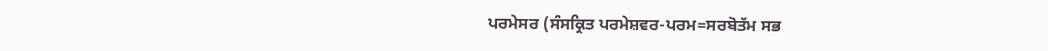ਪਰਮੇਸਰ (ਸੰਸਕ੍ਰਿਤ ਪਰਮੇਸ਼ਵਰ-ਪਰਮ=ਸਰਬੋਤੱਮ ਸਭ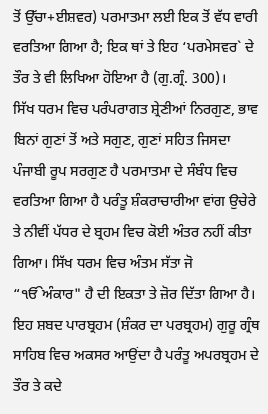ਤੋਂ ਉੱਚਾ+ਈਸ਼ਵਰ) ਪਰਮਾਤਮਾ ਲਈ ਇਕ ਤੋਂ ਵੱਧ ਵਾਰੀ ਵਰਤਿਆ ਗਿਆ ਹੈ; ਇਕ ਥਾਂ ਤੇ ਇਹ ‘ਪਰਮੇਸਵਰ` ਦੇ ਤੌਰ ਤੇ ਵੀ ਲਿਖਿਆ ਹੋਇਆ ਹੈ (ਗੁ.ਗ੍ਰੰ. 300)।
ਸਿੱਖ ਧਰਮ ਵਿਚ ਪਰੰਪਰਾਗਤ ਸ਼੍ਰੇਣੀਆਂ ਨਿਰਗੁਣ, ਭਾਵ ਬਿਨਾਂ ਗੁਣਾਂ ਤੋਂ ਅਤੇ ਸਗੁਣ, ਗੁਣਾਂ ਸਹਿਤ ਜਿਸਦਾ ਪੰਜਾਬੀ ਰੂਪ ਸਰਗੁਣ ਹੈ ਪਰਮਾਤਮਾ ਦੇ ਸੰਬੰਧ ਵਿਚ ਵਰਤਿਆ ਗਿਆ ਹੈ ਪਰੰਤੂ ਸ਼ੰਕਰਾਚਾਰੀਆ ਵਾਂਗ ਉਚੇਰੇ ਤੇ ਨੀਵੀਂ ਪੱਧਰ ਦੇ ਬ੍ਰਹਮ ਵਿਚ ਕੋਈ ਅੰਤਰ ਨਹੀਂ ਕੀਤਾ ਗਿਆ। ਸਿੱਖ ਧਰਮ ਵਿਚ ਅੰਤਮ ਸੱਤਾ ਜੋ “ੴਅੰਕਾਰ" ਹੈ ਦੀ ਇਕਤਾ ਤੇ ਜ਼ੋਰ ਦਿੱਤਾ ਗਿਆ ਹੈ। ਇਹ ਸ਼ਬਦ ਪਾਰਬ੍ਰਹਮ (ਸ਼ੰਕਰ ਦਾ ਪਰਬ੍ਰਹਮ) ਗੁਰੂ ਗ੍ਰੰਥ ਸਾਹਿਬ ਵਿਚ ਅਕਸਰ ਆਉਂਦਾ ਹੈ ਪਰੰਤੂ ਅਪਰਬ੍ਰਹਮ ਦੇ ਤੌਰ ਤੇ ਕਦੇ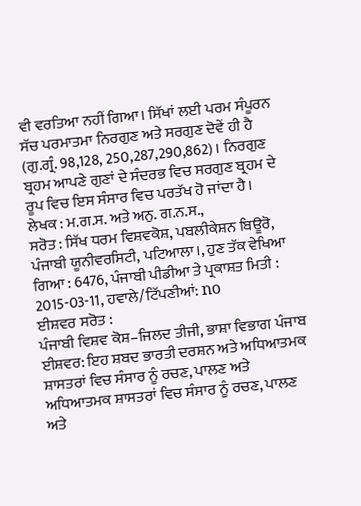ਵੀ ਵਰਤਿਆ ਨਹੀਂ ਗਿਆ। ਸਿੱਖਾਂ ਲਈ ਪਰਮ ਸੰਪੂਰਨ ਸੱਚ ਪਰਮਾਤਮਾ ਨਿਰਗੁਣ ਅਤੇ ਸਰਗੁਣ ਦੋਵੇਂ ਹੀ ਹੈ (ਗੁ.ਗ੍ਰੰ. 98,128, 250,287,290,862)। ਨਿਰਗੁਣ ਬ੍ਰਹਮ ਆਪਣੇ ਗੁਣਾਂ ਦੇ ਸੰਦਰਭ ਵਿਚ ਸਰਗੁਣ ਬ੍ਰਹਮ ਦੇ ਰੂਪ ਵਿਚ ਇਸ ਸੰਸਾਰ ਵਿਚ ਪਰਤੱਖ ਹੋ ਜਾਂਦਾ ਹੈ।
ਲੇਖਕ : ਮ.ਗ.ਸ. ਅਤੇ ਅਨੁ. ਗ.ਨ.ਸ.,
ਸਰੋਤ : ਸਿੱਖ ਧਰਮ ਵਿਸ਼ਵਕੋਸ਼, ਪਬਲੀਕੇਸ਼ਨ ਬਿਊਰੋ, ਪੰਜਾਬੀ ਯੂਨੀਵਰਸਿਟੀ, ਪਟਿਆਲਾ।, ਹੁਣ ਤੱਕ ਵੇਖਿਆ ਗਿਆ : 6476, ਪੰਜਾਬੀ ਪੀਡੀਆ ਤੇ ਪ੍ਰਕਾਸ਼ਤ ਮਿਤੀ : 2015-03-11, ਹਵਾਲੇ/ਟਿੱਪਣੀਆਂ: no
ਈਸ਼ਵਰ ਸਰੋਤ :
ਪੰਜਾਬੀ ਵਿਸ਼ਵ ਕੋਸ਼–ਜਿਲਦ ਤੀਜੀ, ਭਾਸ਼ਾ ਵਿਭਾਗ ਪੰਜਾਬ
ਈਸ਼ਵਰ: ਇਹ ਸ਼ਬਦ ਭਾਰਤੀ ਦਰਸ਼ਨ ਅਤੇ ਅਧਿਆਤਮਕ ਸ਼ਾਸਤਰਾਂ ਵਿਚ ਸੰਸਾਰ ਨੂੰ ਰਚਣ, ਪਾਲਣ ਅਤੇ ਅਧਿਆਤਮਕ ਸ਼ਾਸਤਰਾਂ ਵਿਚ ਸੰਸਾਰ ਨੂੰ ਰਚਣ, ਪਾਲਣ ਅਤੇ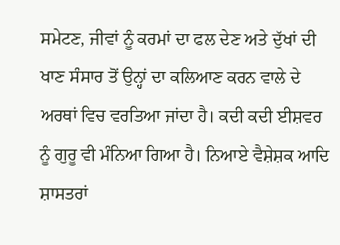ਸਮੇਟਣ, ਜੀਵਾਂ ਨੂੰ ਕਰਮਾਂ ਦਾ ਫਲ ਦੇਣ ਅਤੇ ਦੁੱਖਾਂ ਦੀ ਖਾਣ ਸੰਸਾਰ ਤੋਂ ਉਨ੍ਹਾਂ ਦਾ ਕਲਿਆਣ ਕਰਨ ਵਾਲੇ ਦੇ ਅਰਥਾਂ ਵਿਚ ਵਰਤਿਆ ਜਾਂਦਾ ਹੈ। ਕਦੀ ਕਦੀ ਈਸ਼ਵਰ ਨੂੰ ਗੁਰੂ ਵੀ ਮੰਨਿਆ ਗਿਆ ਹੈ। ਨਿਆਏ ਵੈਸ਼ੇਸ਼ਕ ਆਦਿ ਸ਼ਾਸਤਰਾਂ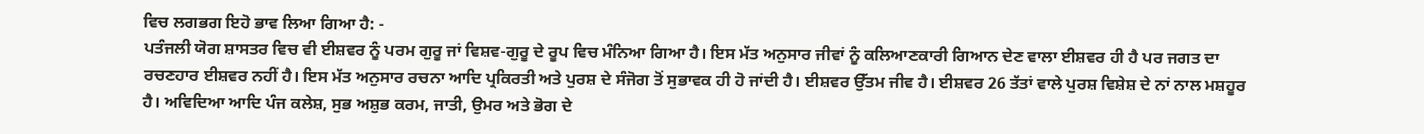ਵਿਚ ਲਗਭਗ ਇਹੋ ਭਾਵ ਲਿਆ ਗਿਆ ਹੈ: -
ਪਤੰਜਲੀ ਯੋਗ ਸ਼ਾਸਤਰ ਵਿਚ ਵੀ ਈਸ਼ਵਰ ਨੂੰ ਪਰਮ ਗੁਰੂ ਜਾਂ ਵਿਸ਼ਵ-ਗੁਰੂ ਦੇ ਰੂਪ ਵਿਚ ਮੰਨਿਆ ਗਿਆ ਹੈ। ਇਸ ਮੱਤ ਅਨੁਸਾਰ ਜੀਵਾਂ ਨੂੰ ਕਲਿਆਣਕਾਰੀ ਗਿਆਨ ਦੇਣ ਵਾਲਾ ਈਸ਼ਵਰ ਹੀ ਹੈ ਪਰ ਜਗਤ ਦਾ ਰਚਣਹਾਰ ਈਸ਼ਵਰ ਨਹੀਂ ਹੈ। ਇਸ ਮੱਤ ਅਨੁਸਾਰ ਰਚਨਾ ਆਦਿ ਪ੍ਰਕਿਰਤੀ ਅਤੇ ਪੁਰਸ਼ ਦੇ ਸੰਜੋਗ ਤੋਂ ਸੁਭਾਵਕ ਹੀ ਹੋ ਜਾਂਦੀ ਹੈ। ਈਸ਼ਵਰ ਉੱਤਮ ਜੀਵ ਹੈ। ਈਸ਼ਵਰ 26 ਤੱਤਾਂ ਵਾਲੇ ਪੁਰਸ਼ ਵਿਸ਼ੇਸ਼ ਦੇ ਨਾਂ ਨਾਲ ਮਸ਼ਹੂਰ ਹੈ। ਅਵਿਦਿਆ ਆਦਿ ਪੰਜ ਕਲੇਸ਼, ਸੁਭ ਅਸ਼ੁਭ ਕਰਮ, ਜਾਤੀ, ਉਮਰ ਅਤੇ ਭੋਗ ਦੇ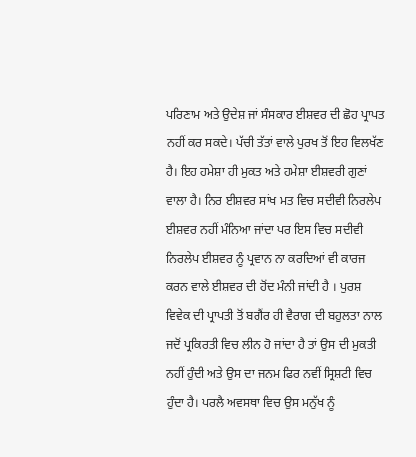ਪਰਿਣਾਮ ਅਤੇ ਉਦੇਸ਼ ਜਾਂ ਸੰਸਕਾਰ ਈਸ਼ਵਰ ਦੀ ਛੋਹ ਪ੍ਰਾਪਤ ਨਹੀਂ ਕਰ ਸਕਦੇ। ਪੱਚੀ ਤੱਤਾਂ ਵਾਲੇ ਪੁਰਖ ਤੋਂ ਇਹ ਵਿਲਖੱਣ ਹੈ। ਇਹ ਹਮੇਸ਼ਾ ਹੀ ਮੁਕਤ ਅਤੇ ਹਮੇਸ਼ਾ ਈਸ਼ਵਰੀ ਗੁਣਾਂ ਵਾਲਾ ਹੈ। ਨਿਰ ਈਸ਼ਵਰ ਸਾਂਖ ਮਤ ਵਿਚ ਸਦੀਵੀ ਨਿਰਲੇਪ ਈਸ਼ਵਰ ਨਹੀਂ ਮੰਨਿਆ ਜਾਂਦਾ ਪਰ ਇਸ ਵਿਚ ਸਦੀਵੀ ਨਿਰਲੇਪ ਈਸ਼ਵਰ ਨੂੰ ਪ੍ਰਵਾਨ ਨਾ ਕਰਦਿਆਂ ਵੀ ਕਾਰਜ ਕਰਨ ਵਾਲੇ ਈਸ਼ਵਰ ਦੀ ਹੋਂਦ ਮੰਨੀ ਜਾਂਦੀ ਹੈ । ਪੁਰਸ਼ ਵਿਵੇਕ ਦੀ ਪ੍ਰਾਪਤੀ ਤੋਂ ਬਗੈਂਰ ਹੀ ਵੈਰਾਗ ਦੀ ਬਹੁਲਤਾ ਨਾਲ ਜਦੋਂ ਪ੍ਰਕਿਰਤੀ ਵਿਚ ਲੀਨ ਹੋ ਜਾਂਦਾ ਹੈ ਤਾਂ ਉਸ ਦੀ ਮੁਕਤੀ ਨਹੀਂ ਹੁੰਦੀ ਅਤੇ ਉਸ ਦਾ ਜਨਮ ਫਿਰ ਨਵੀਂ ਸ੍ਰਿਸ਼ਟੀ ਵਿਚ ਹੁੰਦਾ ਹੈ। ਪਰਲੈ ਅਵਸਥਾ ਵਿਚ ਉਸ ਮਨੁੱਖ ਨੂੰ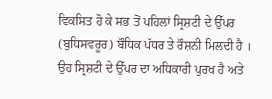ਵਿਕਸਿਤ ਹੋ ਕੇ ਸਭ ਤੋਂ ਪਹਿਲਾਂ ਸ੍ਰਿਸ਼ਟੀ ਦੇ ਉੱਪਰ (ਬੁਧਿਸਵਰੂਰ) ਬੌਧਿਕ ਪੱਧਰ ਤੇ ਰੌਸ਼ਨੀ ਮਿਲਦੀ ਹੈ । ਉਹ ਸ੍ਰਿਸ਼ਟੀ ਦੇ ਉੱਪਰ ਦਾ ਅਧਿਕਾਰੀ ਪੁਰਖ ਹੈ ਅਤੇ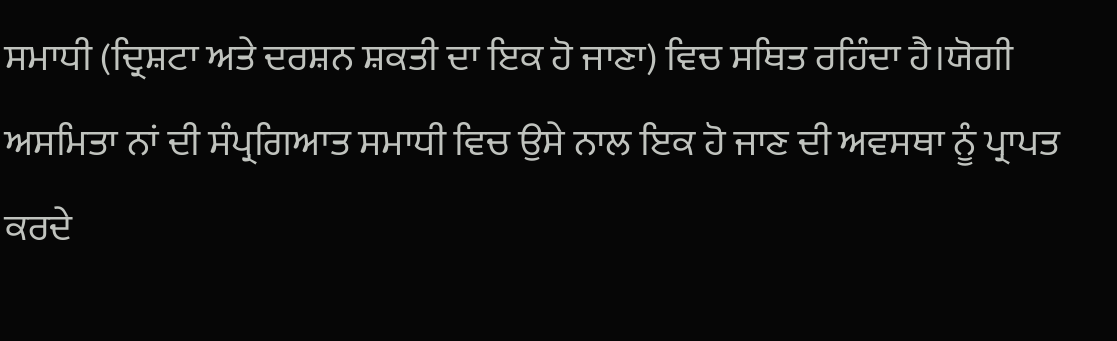ਸਮਾਧੀ (ਦ੍ਰਿਸ਼ਟਾ ਅਤੇ ਦਰਸ਼ਨ ਸ਼ਕਤੀ ਦਾ ਇਕ ਹੋ ਜਾਣਾ) ਵਿਚ ਸਥਿਤ ਰਹਿੰਦਾ ਹੈ।ਯੋਗੀ ਅਸਮਿਤਾ ਨਾਂ ਦੀ ਸੰਪ੍ਰਗਿਆਤ ਸਮਾਧੀ ਵਿਚ ਉਸੇ ਨਾਲ ਇਕ ਹੋ ਜਾਣ ਦੀ ਅਵਸਥਾ ਨੂੰ ਪ੍ਰਾਪਤ ਕਰਦੇ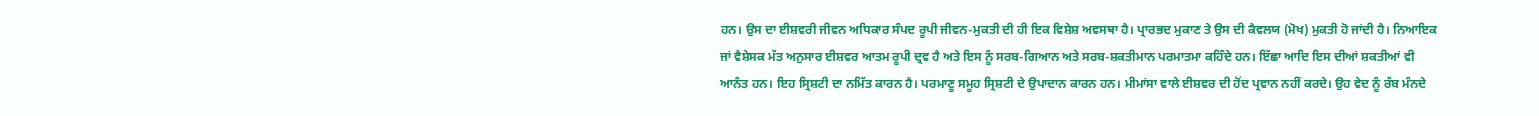ਹਨ। ਉਸ ਦਾ ਈਸ਼ਵਰੀ ਜੀਵਨ ਅਧਿਕਾਰ ਸੰਪਦ ਰੂਪੀ ਜੀਵਨ-ਮੁਕਤੀ ਦੀ ਹੀ ਇਕ ਵਿਸ਼ੇਸ਼ ਅਵਸਥਾ ਹੈ। ਪ੍ਰਾਰਭਦ ਮੁਕਾਣ ਤੇ ਉਸ ਦੀ ਕੈਵਲਯ (ਮੋਖ) ਮੁਕਤੀ ਹੋ ਜਾਂਦੀ ਹੈ। ਨਿਆਇਕ ਜਾਂ ਵੈਸ਼ੇਸਕ ਮੱਤ ਅਨੁਸਾਰ ਈਸ਼ਵਰ ਆਤਮ ਰੂਪੀ ਦ੍ਰਵ ਹੈ ਅਤੇ ਇਸ ਨੂੰ ਸਰਬ-ਗਿਆਨ ਅਤੇ ਸਰਬ-ਸ਼ਕਤੀਮਾਨ ਪਰਮਾਤਮਾ ਕਹਿੰਦੇ ਹਨ। ਇੱਛਾ ਆਦਿ ਇਸ ਦੀਆਂ ਸ਼ਕਤੀਆਂ ਵੀ ਆਨੰਤ ਹਨ। ਇਹ ਸ੍ਰਿਸ਼ਟੀ ਦਾ ਨਮਿੱਤ ਕਾਰਨ ਹੈ। ਪਰਮਾਣੂ ਸਮੂਹ ਸ੍ਰਿਸ਼ਟੀ ਦੇ ਉਪਾਦਾਨ ਕਾਰਨ ਹਨ। ਮੀਮਾਂਸਾ ਵਾਲੇ ਈਸ਼ਵਰ ਦੀ ਹੋਂਦ ਪ੍ਰਵਾਨ ਨਹੀਂ ਕਰਦੇ। ਉਹ ਵੇਦ ਨੂੰ ਰੱਬ ਮੰਨਦੇ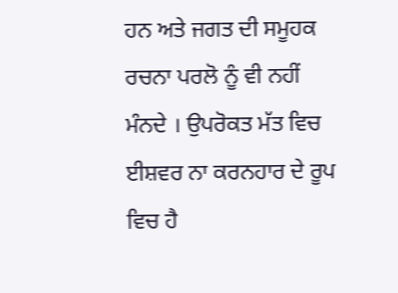ਹਨ ਅਤੇ ਜਗਤ ਦੀ ਸਮੂਹਕ ਰਚਨਾ ਪਰਲੋ ਨੂੰ ਵੀ ਨਹੀਂ ਮੰਨਦੇ । ਉਪਰੋਕਤ ਮੱਤ ਵਿਚ ਈਸ਼ਵਰ ਨਾ ਕਰਨਹਾਰ ਦੇ ਰੂਪ ਵਿਚ ਹੈ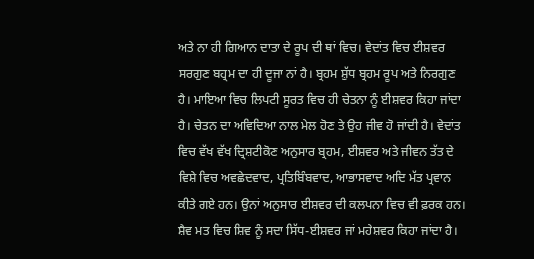ਅਤੇ ਨਾ ਹੀ ਗਿਆਨ ਦਾਤਾ ਦੇ ਰੂਪ ਦੀ ਥਾਂ ਵਿਚ। ਵੇਦਾਂਤ ਵਿਚ ਈਸ਼ਵਰ ਸਰਗੁਣ ਬਹ੍ਰਮ ਦਾ ਹੀ ਦੂਜਾ ਨਾਂ ਹੈ। ਬ੍ਰਹਮ ਸ਼ੁੱਧ ਬ੍ਰਹਮ ਰੂਪ ਅਤੇ ਨਿਰਗੁਣ ਹੈ। ਮਾਇਆ ਵਿਚ ਲਿਪਟੀ ਸੂਰਤ ਵਿਚ ਹੀ ਚੇਤਨਾ ਨੂੰ ਈਸ਼ਵਰ ਕਿਹਾ ਜਾਂਦਾ ਹੈ। ਚੇਤਨ ਦਾ ਅਵਿਦਿਆ ਨਾਲ ਮੇਲ ਹੋਣ ਤੇ ਉਹ ਜੀਵ ਹੋ ਜਾਂਦੀ ਹੈ। ਵੇਦਾਂਤ ਵਿਚ ਵੱਖ ਵੱਖ ਦ੍ਰਿਸ਼ਟੀਕੋਣ ਅਨੁਸਾਰ ਬ੍ਰਹਮ, ਈਸ਼ਵਰ ਅਤੇ ਜੀਵਨ ਤੱਤ ਦੇ ਵਿਸ਼ੇ ਵਿਚ ਅਵਛੇਦਵਾਦ, ਪ੍ਰਤਿਬਿੰਬਵਾਦ, ਆਭਾਸਵਾਦ ਅਦਿ ਮੱਤ ਪ੍ਰਵਾਨ ਕੀਤੇ ਗਏ ਹਨ। ਉਨਾਂ ਅਨੁਸਾਰ ਈਸ਼ਵਰ ਦੀ ਕਲਪਨਾ ਵਿਚ ਵੀ ਫ਼ਰਕ ਹਨ। ਸ਼ੈਵ ਮਤ ਵਿਚ ਸ਼ਿਵ ਨੂੰ ਸਦਾ ਸਿੱਧ-ਈਸ਼ਵਰ ਜਾਂ ਮਹੇਸ਼ਵਰ ਕਿਹਾ ਜਾਂਦਾ ਹੈ।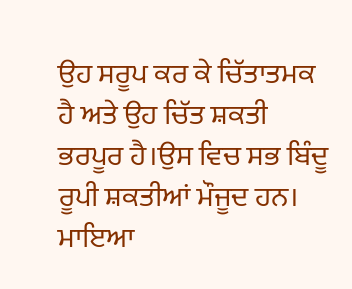ਉਹ ਸਰੂਪ ਕਰ ਕੇ ਚਿੱਤਾਤਮਕ ਹੈ ਅਤੇ ਉਹ ਚਿੱਤ ਸ਼ਕਤੀ ਭਰਪੂਰ ਹੈ।ਉਸ ਵਿਚ ਸਭ ਬਿੰਦੂ ਰੂਪੀ ਸ਼ਕਤੀਆਂ ਮੌਜੂਦ ਹਨ। ਮਾਇਆ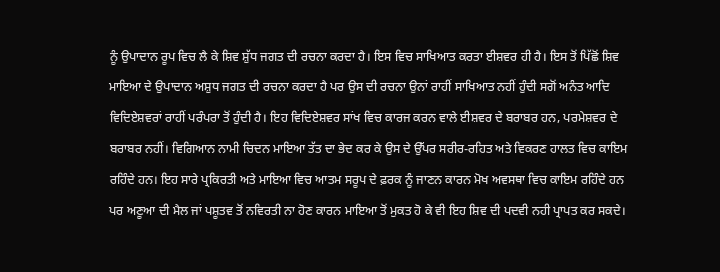ਨੂੰ ਉਪਾਦਾਨ ਰੂਪ ਵਿਚ ਲੈ ਕੇ ਸ਼ਿਵ ਸ਼ੁੱਧ ਜਗਤ ਦੀ ਰਚਨਾ ਕਰਦਾ ਹੈ। ਇਸ ਵਿਚ ਸਾਖਿਆਤ ਕਰਤਾ ਈਸ਼ਵਰ ਹੀ ਹੈ। ਇਸ ਤੋਂ ਪਿੱਛੋਂ ਸ਼ਿਵ ਮਾਇਆ ਦੇ ਉਪਾਦਾਨ ਅਸ਼ੁਧ ਜਗਤ ਦੀ ਰਚਨਾ ਕਰਦਾ ਹੈ ਪਰ ਉਸ ਦੀ ਰਚਨਾ ਉਨਾਂ ਰਾਹੀਂ ਸਾਖਿਆਤ ਨਹੀਂ ਹੁੰਦੀ ਸਗੋਂ ਅਨੰਤ ਆਦਿ ਵਿਦਿਏਸ਼ਵਰਾਂ ਰਾਹੀਂ ਪਰੰਪਰਾ ਤੋਂ ਹੁੰਦੀ ਹੈ। ਇਹ ਵਿਦਿਏਸ਼ਵਰ ਸਾਂਖ ਵਿਚ ਕਾਰਜ ਕਰਨ ਵਾਲੇ ਈਸ਼ਵਰ ਦੇ ਬਰਾਬਰ ਹਨ, ਪਰਮੇਸ਼ਵਰ ਦੇ ਬਰਾਬਰ ਨਹੀਂ। ਵਿਗਿਆਨ ਨਾਮੀ ਚਿਦਨ ਮਾਇਆ ਤੱਤ ਦਾ ਭੇਦ ਕਰ ਕੇ ਉਸ ਦੇ ਉੱਪਰ ਸਰੀਰ-ਰਹਿਤ ਅਤੇ ਵਿਕਰਣ ਹਾਲਤ ਵਿਚ ਕਾਇਮ ਰਹਿੰਦੇ ਹਨ। ਇਹ ਸਾਰੇ ਪ੍ਰਕਿਰਤੀ ਅਤੇ ਮਾਇਆ ਵਿਚ ਆਤਮ ਸਰੂਪ ਦੇ ਫ਼ਰਕ ਨੂੰ ਜਾਣਨ ਕਾਰਨ ਮੋਖ ਅਵਸਥਾ ਵਿਚ ਕਾਇਮ ਰਹਿੰਦੇ ਹਨ ਪਰ ਅਣੂਆ ਦੀ ਮੈਲ ਜਾਂ ਪਸ਼ੂਤਵ ਤੋਂ ਨਵਿਰਤੀ ਨਾ ਹੋਣ ਕਾਰਨ ਮਾਇਆ ਤੋਂ ਮੁਕਤ ਹੋ ਕੇ ਵੀ ਇਹ ਸ਼ਿਵ ਦੀ ਪਦਵੀ ਨਹੀ ਪ੍ਰਾਪਤ ਕਰ ਸਕਦੇ।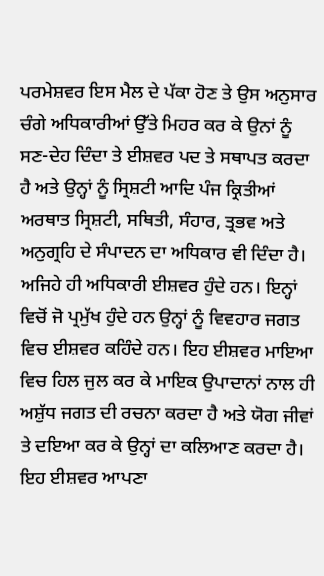ਪਰਮੇਸ਼ਵਰ ਇਸ ਮੈਲ ਦੇ ਪੱਕਾ ਹੋਣ ਤੇ ਉਸ ਅਨੁਸਾਰ ਚੰਗੇ ਅਧਿਕਾਰੀਆਂ ਉੱਤੇ ਮਿਹਰ ਕਰ ਕੇ ਉਨਾਂ ਨੂੰ ਸਣ-ਦੇਹ ਦਿੰਦਾ ਤੇ ਈਸ਼ਵਰ ਪਦ ਤੇ ਸਥਾਪਤ ਕਰਦਾ ਹੈ ਅਤੇ ਉਨ੍ਹਾਂ ਨੂੰ ਸ੍ਰਿਸ਼ਟੀ ਆਦਿ ਪੰਜ ਕ੍ਰਿਤੀਆਂ ਅਰਥਾਤ ਸ੍ਰਿਸ਼ਟੀ, ਸਥਿਤੀ, ਸੰਹਾਰ, ਤ੍ਰਭਵ ਅਤੇ ਅਨੁਗ੍ਰਹਿ ਦੇ ਸੰਪਾਦਨ ਦਾ ਅਧਿਕਾਰ ਵੀ ਦਿੰਦਾ ਹੈ। ਅਜਿਹੇ ਹੀ ਅਧਿਕਾਰੀ ਈਸ਼ਵਰ ਹੁੰਦੇ ਹਨ। ਇਨ੍ਹਾਂ ਵਿਚੋਂ ਜੋ ਪ੍ਰਮੁੱਖ ਹੁੰਦੇ ਹਨ ਉਨ੍ਹਾਂ ਨੂੰ ਵਿਵਹਾਰ ਜਗਤ ਵਿਚ ਈਸ਼ਵਰ ਕਹਿੰਦੇ ਹਨ। ਇਹ ਈਸ਼ਵਰ ਮਾਇਆ ਵਿਚ ਹਿਲ ਜੁਲ ਕਰ ਕੇ ਮਾਇਕ ਉਪਾਦਾਨਾਂ ਨਾਲ ਹੀ ਅਸ਼ੁੱਧ ਜਗਤ ਦੀ ਰਚਨਾ ਕਰਦਾ ਹੈ ਅਤੇ ਯੋਗ ਜੀਵਾਂ ਤੇ ਦਇਆ ਕਰ ਕੇ ਉਨ੍ਹਾਂ ਦਾ ਕਲਿਆਣ ਕਰਦਾ ਹੈ। ਇਹ ਈਸ਼ਵਰ ਆਪਣਾ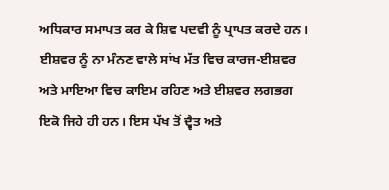ਅਧਿਕਾਰ ਸਮਾਪਤ ਕਰ ਕੇ ਸ਼ਿਵ ਪਦਵੀ ਨੂੰ ਪ੍ਰਾਪਤ ਕਰਦੇ ਹਨ। ਈਸ਼ਵਰ ਨੂੰ ਨਾ ਮੰਨਣ ਵਾਲੇ ਸਾਂਖ ਮੱਤ ਵਿਚ ਕਾਰਜ-ਈਸ਼ਵਰ ਅਤੇ ਮਾਇਆ ਵਿਚ ਕਾਇਮ ਰਹਿਣ ਅਤੇ ਈਸ਼ਵਰ ਲਗਭਗ ਇਕੋ ਜਿਹੇ ਹੀ ਹਨ। ਇਸ ਪੱਖ ਤੋਂ ਦ੍ਵੈਤ ਅਤੇ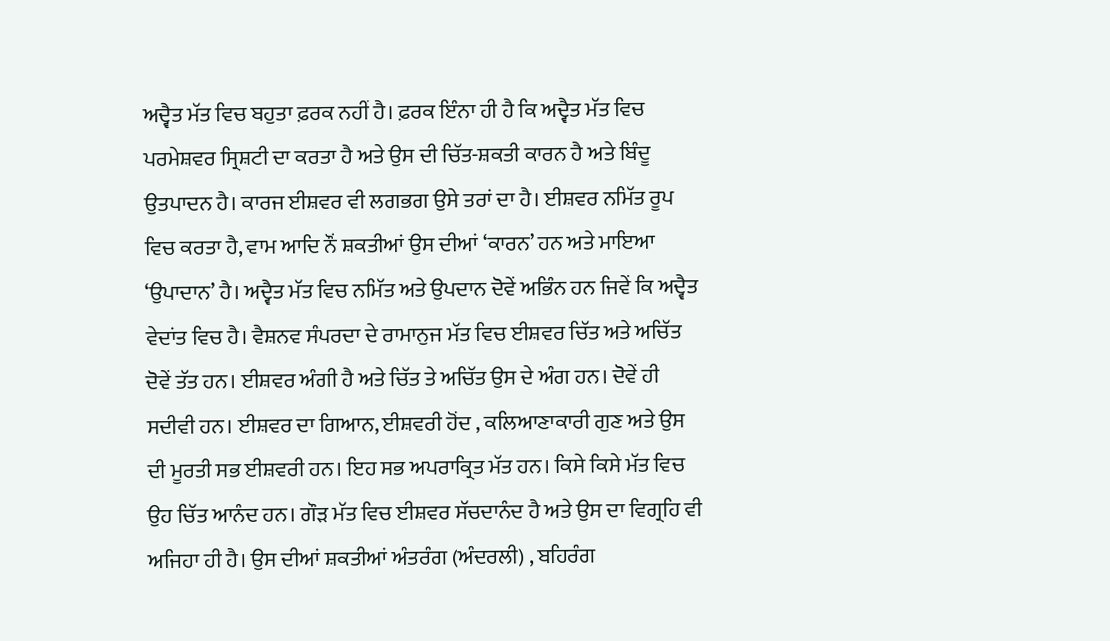ਅਦ੍ਵੈਤ ਮੱਤ ਵਿਚ ਬਹੁਤਾ ਫ਼ਰਕ ਨਹੀਂ ਹੈ। ਫ਼ਰਕ ਇੰਨਾ ਹੀ ਹੈ ਕਿ ਅਦ੍ਵੈਤ ਮੱਤ ਵਿਚ ਪਰਮੇਸ਼ਵਰ ਸ੍ਰਿਸ਼ਟੀ ਦਾ ਕਰਤਾ ਹੈ ਅਤੇ ਉਸ ਦੀ ਚਿੱਤ-ਸ਼ਕਤੀ ਕਾਰਨ ਹੈ ਅਤੇ ਬਿੰਦੂ ਉਤਪਾਦਨ ਹੈ। ਕਾਰਜ ਈਸ਼ਵਰ ਵੀ ਲਗਭਗ ਉਸੇ ਤਰਾਂ ਦਾ ਹੈ। ਈਸ਼ਵਰ ਨਮਿੱਤ ਰੂਪ ਵਿਚ ਕਰਤਾ ਹੈ, ਵਾਮ ਆਦਿ ਨੌਂ ਸ਼ਕਤੀਆਂ ਉਸ ਦੀਆਂ ‘ਕਾਰਨ’ ਹਨ ਅਤੇ ਮਾਇਆ ‘ਉਪਾਦਾਨ’ ਹੈ। ਅਦ੍ਵੈਤ ਮੱਤ ਵਿਚ ਨਮਿੱਤ ਅਤੇ ਉਪਦਾਨ ਦੋਵੇਂ ਅਭਿੰਨ ਹਨ ਜਿਵੇਂ ਕਿ ਅਦ੍ਵੈਤ ਵੇਦਾਂਤ ਵਿਚ ਹੈ। ਵੈਸ਼ਨਵ ਸੰਪਰਦਾ ਦੇ ਰਾਮਾਨੁਜ ਮੱਤ ਵਿਚ ਈਸ਼ਵਰ ਚਿੱਤ ਅਤੇ ਅਚਿੱਤ ਦੋਵੇਂ ਤੱਤ ਹਨ। ਈਸ਼ਵਰ ਅੰਗੀ ਹੈ ਅਤੇ ਚਿੱਤ ਤੇ ਅਚਿੱਤ ਉਸ ਦੇ ਅੰਗ ਹਨ। ਦੋਵੇਂ ਹੀ ਸਦੀਵੀ ਹਨ। ਈਸ਼ਵਰ ਦਾ ਗਿਆਨ, ਈਸ਼ਵਰੀ ਹੋਂਦ , ਕਲਿਆਣਾਕਾਰੀ ਗੁਣ ਅਤੇ ਉਸ ਦੀ ਮੂਰਤੀ ਸਭ ਈਸ਼ਵਰੀ ਹਨ। ਇਹ ਸਭ ਅਪਰਾਕ੍ਰਿਤ ਮੱਤ ਹਨ। ਕਿਸੇ ਕਿਸੇ ਮੱਤ ਵਿਚ ਉਹ ਚਿੱਤ ਆਨੰਦ ਹਨ। ਗੌੜ ਮੱਤ ਵਿਚ ਈਸ਼ਵਰ ਸੱਚਦਾਨੰਦ ਹੈ ਅਤੇ ਉਸ ਦਾ ਵਿਗ੍ਰਹਿ ਵੀ ਅਜਿਹਾ ਹੀ ਹੈ। ਉਸ ਦੀਆਂ ਸ਼ਕਤੀਆਂ ਅੰਤਰੰਗ (ਅੰਦਰਲੀ) , ਬਹਿਰੰਗ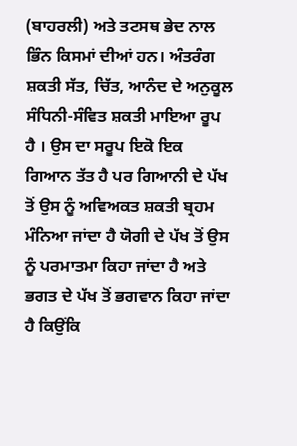(ਬਾਹਰਲੀ) ਅਤੇ ਤਟਸਥ ਭੇਦ ਨਾਲ ਭਿੰਨ ਕਿਸਮਾਂ ਦੀਆਂ ਹਨ। ਅੰਤਰੰਗ ਸ਼ਕਤੀ ਸੱਤ, ਚਿੱਤ, ਆਨੰਦ ਦੇ ਅਨੁਕੂਲ ਸੰਧਿਨੀ-ਸੰਵਿਤ ਸ਼ਕਤੀ ਮਾਇਆ ਰੂਪ ਹੈ । ਉਸ ਦਾ ਸਰੂਪ ਇਕੋ ਇਕ ਗਿਆਨ ਤੱਤ ਹੈ ਪਰ ਗਿਆਨੀ ਦੇ ਪੱਖ ਤੋਂ ਉਸ ਨੂੰ ਅਵਿਅਕਤ ਸ਼ਕਤੀ ਬ੍ਰਹਮ ਮੰਨਿਆ ਜਾਂਦਾ ਹੈ ਯੋਗੀ ਦੇ ਪੱਖ ਤੋਂ ਉਸ ਨੂੰ ਪਰਮਾਤਮਾ ਕਿਹਾ ਜਾਂਦਾ ਹੈ ਅਤੇ ਭਗਤ ਦੇ ਪੱਖ ਤੋਂ ਭਗਵਾਨ ਕਿਹਾ ਜਾਂਦਾ ਹੈ ਕਿਉਂਕਿ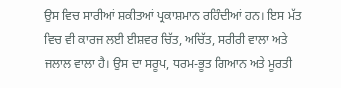ਉਸ ਵਿਚ ਸਾਰੀਆਂ ਸ਼ਕੀਤਆਂ ਪ੍ਰਕਾਸ਼ਮਾਨ ਰਹਿੰਦੀਆਂ ਹਨ। ਇਸ ਮੱਤ ਵਿਚ ਵੀ ਕਾਰਜ ਲਈ ਈਸ਼ਵਰ ਚਿੱਤ, ਅਚਿੱਤ, ਸਰੀਰੀ ਵਾਲਾ ਅਤੇ ਜਲਾਲ ਵਾਲਾ ਹੈ। ਉਸ ਦਾ ਸਰੂਪ, ਧਰਮ-ਭੂਤ ਗਿਆਨ ਅਤੇ ਮੂਰਤੀ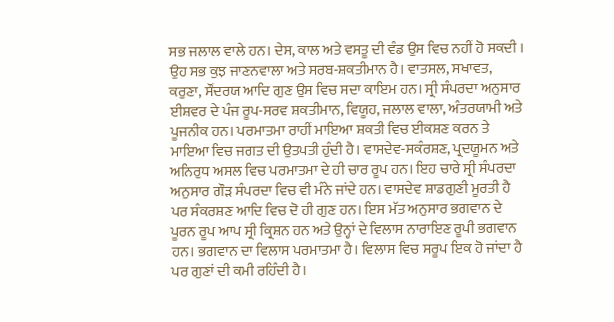ਸਭ ਜਲਾਲ ਵਾਲੇ ਹਨ। ਦੇਸ, ਕਾਲ ਅਤੇ ਵਸਤੂ ਦੀ ਵੰਡ ਉਸ ਵਿਚ ਨਹੀਂ ਹੋ ਸਕਦੀ । ਉਹ ਸਭ ਕੁਝ ਜਾਣਨਵਾਲਾ ਅਤੇ ਸਰਬ-ਸ਼ਕਤੀਮਾਨ ਹੈ। ਵਾਤਸਲ, ਸਖਾਵਤ, ਕਰੁਣਾ, ਸੌਂਦਰਯ ਆਦਿ ਗੁਣ ਉਸ ਵਿਚ ਸਦਾ ਕਾਇਮ ਹਨ। ਸ੍ਰੀ ਸੰਪਰਦਾ ਅਨੁਸਾਰ ਈਸ਼ਵਰ ਦੇ ਪੰਜ ਰੂਪ-ਸਰਵ ਸ਼ਕਤੀਮਾਨ, ਵਿਯੂਹ, ਜਲਾਲ ਵਾਲਾ, ਅੰਤਰਯਾਮੀ ਅਤੇ ਪੂਜਨੀਕ ਹਨ। ਪਰਮਾਤਮਾ ਰਾਹੀਂ ਮਾਇਆ ਸ਼ਕਤੀ ਵਿਚ ਈਕਸ਼ਣ ਕਰਨ ਤੇ ਮਾਇਆ ਵਿਚ ਜਗਤ ਦੀ ਉਤਪਤੀ ਹੁੰਦੀ ਹੈ। ਵਾਸਦੇਵ-ਸਕੰਰਸ਼ਣ, ਪ੍ਰਦਯੂਮਨ ਅਤੇ ਅਨਿਰੁਧ ਅਸਲ ਵਿਚ ਪਰਮਾਤਮਾ ਦੇ ਹੀ ਚਾਰ ਰੂਪ ਹਨ। ਇਹ ਚਾਰੇ ਸ੍ਰੀ ਸੰਪਰਦਾ ਅਨੁਸਾਰ ਗੌੜ ਸੰਪਰਦਾ ਵਿਚ ਵੀ ਮੰਨੇ ਜਾਂਦੇ ਹਨ। ਵਾਸਦੇਵ ਸ਼ਾਡਗੁਣੀ ਮੂਰਤੀ ਹੈ ਪਰ ਸੰਕਰਸ਼ਣ ਆਦਿ ਵਿਚ ਦੋ ਹੀ ਗੁਣ ਹਨ। ਇਸ ਮੱਤ ਅਨੁਸਾਰ ਭਗਵਾਨ ਦੇ ਪੂਰਨ ਰੂਪ ਆਪ ਸ੍ਰੀ ਕ੍ਰਿਸ਼ਨ ਹਨ ਅਤੇ ਉਨ੍ਹਾਂ ਦੇ ਵਿਲਾਸ ਨਾਰਾਇਣ ਰੂਪੀ ਭਗਵਾਨ ਹਨ। ਭਗਵਾਨ ਦਾ ਵਿਲਾਸ ਪਰਮਾਤਮਾ ਹੈ। ਵਿਲਾਸ ਵਿਚ ਸਰੂਪ ਇਕ ਹੋ ਜਾਂਦਾ ਹੈ ਪਰ ਗੁਣਾਂ ਦੀ ਕਮੀ ਰਹਿੰਦੀ ਹੈ।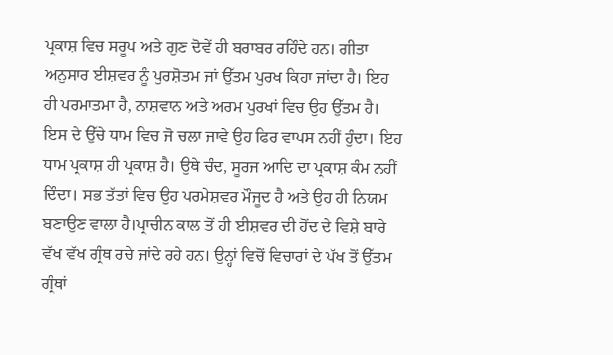ਪ੍ਰਕਾਸ਼ ਵਿਚ ਸਰੂਪ ਅਤੇ ਗੁਣ ਦੋਵੇਂ ਹੀ ਬਰਾਬਰ ਰਹਿੰਦੇ ਹਨ। ਗੀਤਾ ਅਨੁਸਾਰ ਈਸ਼ਵਰ ਨੂੰ ਪੁਰਸ਼ੋਤਮ ਜਾਂ ਉੱਤਮ ਪੁਰਖ ਕਿਹਾ ਜਾਂਦਾ ਹੈ। ਇਹ ਹੀ ਪਰਮਾਤਮਾ ਹੈ, ਨਾਸ਼ਵਾਨ ਅਤੇ ਅਰਮ ਪੁਰਖਾਂ ਵਿਚ ਉਹ ਉੱਤਮ ਹੈ। ਇਸ ਦੇ ਉੱਚੇ ਧਾਮ ਵਿਚ ਜੋ ਚਲਾ ਜਾਵੇ ਉਹ ਫਿਰ ਵਾਪਸ ਨਹੀਂ ਹੁੰਦਾ। ਇਹ ਧਾਮ ਪ੍ਰਕਾਸ਼ ਹੀ ਪ੍ਰਕਾਸ਼ ਹੈ। ਉਥੇ ਚੰਦ, ਸੂਰਜ ਆਦਿ ਦਾ ਪ੍ਰਕਾਸ਼ ਕੰਮ ਨਹੀਂ ਦਿੰਦਾ। ਸਭ ਤੱਤਾਂ ਵਿਚ ਉਹ ਪਰਮੇਸ਼ਵਰ ਮੌਜੂਦ ਹੈ ਅਤੇ ਉਹ ਹੀ ਨਿਯਮ ਬਣਾਉਣ ਵਾਲਾ ਹੈ।ਪ੍ਰਾਚੀਨ ਕਾਲ ਤੋਂ ਹੀ ਈਸ਼ਵਰ ਦੀ ਹੋਂਦ ਦੇ ਵਿਸ਼ੇ ਬਾਰੇ ਵੱਖ ਵੱਖ ਗ੍ਰੰਥ ਰਚੇ ਜਾਂਦੇ ਰਹੇ ਹਨ। ਉਨ੍ਹਾਂ ਵਿਚੋਂ ਵਿਚਾਰਾਂ ਦੇ ਪੱਖ ਤੋਂ ਉੱਤਮ ਗ੍ਰੰਥਾਂ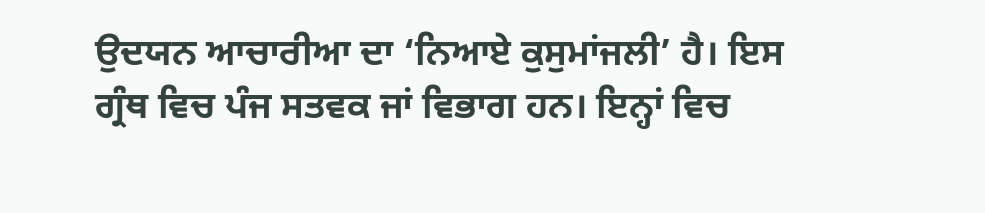ਉਦਯਨ ਆਚਾਰੀਆ ਦਾ ‘ਨਿਆਏ ਕੁਸੁਮਾਂਜਲੀ’ ਹੈ। ਇਸ ਗ੍ਰੰਥ ਵਿਚ ਪੰਜ ਸਤਵਕ ਜਾਂ ਵਿਭਾਗ ਹਨ। ਇਨ੍ਹਾਂ ਵਿਚ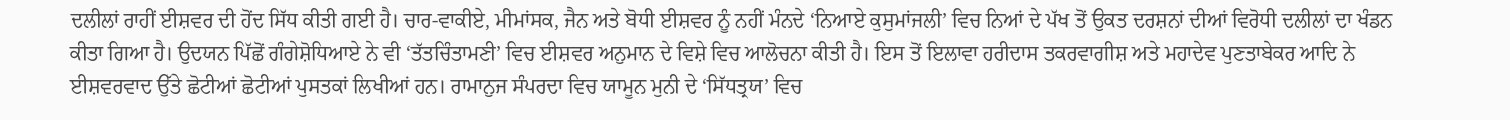ਦਲੀਲਾਂ ਰਾਹੀਂ ਈਸ਼ਵਰ ਦੀ ਹੋਂਦ ਸਿੱਧ ਕੀਤੀ ਗਈ ਹੈ। ਚਾਰ-ਵਾਕੀਏ, ਮੀਮਾਂਸਕ, ਜੈਨ ਅਤੇ ਬੋਧੀ ਈਸ਼ਵਰ ਨੂੰ ਨਹੀਂ ਮੰਨਦੇ ‘ਨਿਆਏ ਕੁਸੁਮਾਂਜਲੀ’ ਵਿਚ ਨਿਆਂ ਦੇ ਪੱਖ ਤੋਂ ਉਕਤ ਦਰਸ਼ਨਾਂ ਦੀਆਂ ਵਿਰੋਧੀ ਦਲੀਲਾਂ ਦਾ ਖੰਡਨ ਕੀਤਾ ਗਿਆ ਹੈ। ਉਦਯਨ ਪਿੱਛੋਂ ਗੰਗੇਸ਼ੋਧਿਆਏ ਨੇ ਵੀ ‘ਤੱਤਚਿੰਤਾਮਣੀ’ ਵਿਚ ਈਸ਼ਵਰ ਅਨੁਮਾਨ ਦੇ ਵਿਸ਼ੇ ਵਿਚ ਆਲੋਚਨਾ ਕੀਤੀ ਹੈ। ਇਸ ਤੋਂ ਇਲਾਵਾ ਹਰੀਦਾਸ ਤਕਰਵਾਗੀਸ਼ ਅਤੇ ਮਹਾਦੇਵ ਪੁਣਤਾਬੇਕਰ ਆਦਿ ਨੇ ਈਸ਼ਵਰਵਾਦ ਉੱਤੇ ਛੋਟੀਆਂ ਛੋਟੀਆਂ ਪੁਸਤਕਾਂ ਲਿਖੀਆਂ ਹਨ। ਰਾਮਾਨੁਜ ਸੰਪਰਦਾ ਵਿਚ ਯਾਮੂਨ ਮੁਨੀ ਦੇ ‘ਸਿੱਧਤ੍ਰਯ’ ਵਿਚ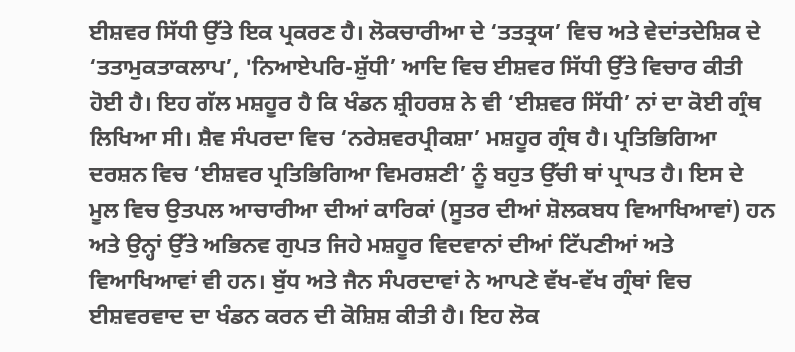ਈਸ਼ਵਰ ਸਿੱਧੀ ਉੱਤੇ ਇਕ ਪ੍ਰਕਰਣ ਹੈ। ਲੋਕਚਾਰੀਆ ਦੇ ‘ਤਤਤ੍ਰਯ’ ਵਿਚ ਅਤੇ ਵੇਦਾਂਤਦੇਸ਼ਿਕ ਦੇ ‘ਤਤਾਮੁਕਤਾਕਲਾਪ’, 'ਨਿਆਏਪਰਿ-ਸ਼ੁੱਧੀ’ ਆਦਿ ਵਿਚ ਈਸ਼ਵਰ ਸਿੱਧੀ ਉੱਤੇ ਵਿਚਾਰ ਕੀਤੀ ਹੋਈ ਹੈ। ਇਹ ਗੱਲ ਮਸ਼ਹੂਰ ਹੈ ਕਿ ਖੰਡਨ ਸ਼੍ਰੀਹਰਸ਼ ਨੇ ਵੀ ‘ਈਸ਼ਵਰ ਸਿੱਧੀ’ ਨਾਂ ਦਾ ਕੋਈ ਗ੍ਰੰਥ ਲਿਖਿਆ ਸੀ। ਸ਼ੈਵ ਸੰਪਰਦਾ ਵਿਚ ‘ਨਰੇਸ਼ਵਰਪ੍ਰੀਕਸ਼ਾ’ ਮਸ਼ਹੂਰ ਗ੍ਰੰਥ ਹੈ। ਪ੍ਰਤਿਭਿਗਿਆ ਦਰਸ਼ਨ ਵਿਚ ‘ਈਸ਼ਵਰ ਪ੍ਰਤਿਭਿਗਿਆ ਵਿਮਰਸ਼ਣੀ’ ਨੂੰ ਬਹੁਤ ਉੱਚੀ ਥਾਂ ਪ੍ਰਾਪਤ ਹੈ। ਇਸ ਦੇ ਮੂਲ ਵਿਚ ਉਤਪਲ ਆਚਾਰੀਆ ਦੀਆਂ ਕਾਰਿਕਾਂ (ਸੂਤਰ ਦੀਆਂ ਸ਼ੋਲਕਬਧ ਵਿਆਖਿਆਵਾਂ) ਹਨ ਅਤੇ ਉਨ੍ਹਾਂ ਉੱਤੇ ਅਭਿਨਵ ਗੁਪਤ ਜਿਹੇ ਮਸ਼ਹੂਰ ਵਿਦਵਾਨਾਂ ਦੀਆਂ ਟਿੱਪਣੀਆਂ ਅਤੇ ਵਿਆਖਿਆਵਾਂ ਵੀ ਹਨ। ਬੁੱਧ ਅਤੇ ਜੈਨ ਸੰਪਰਦਾਵਾਂ ਨੇ ਆਪਣੇ ਵੱਖ-ਵੱਖ ਗ੍ਰੰਥਾਂ ਵਿਚ ਈਸ਼ਵਰਵਾਦ ਦਾ ਖੰਡਨ ਕਰਨ ਦੀ ਕੋਸ਼ਿਸ਼ ਕੀਤੀ ਹੈ। ਇਹ ਲੋਕ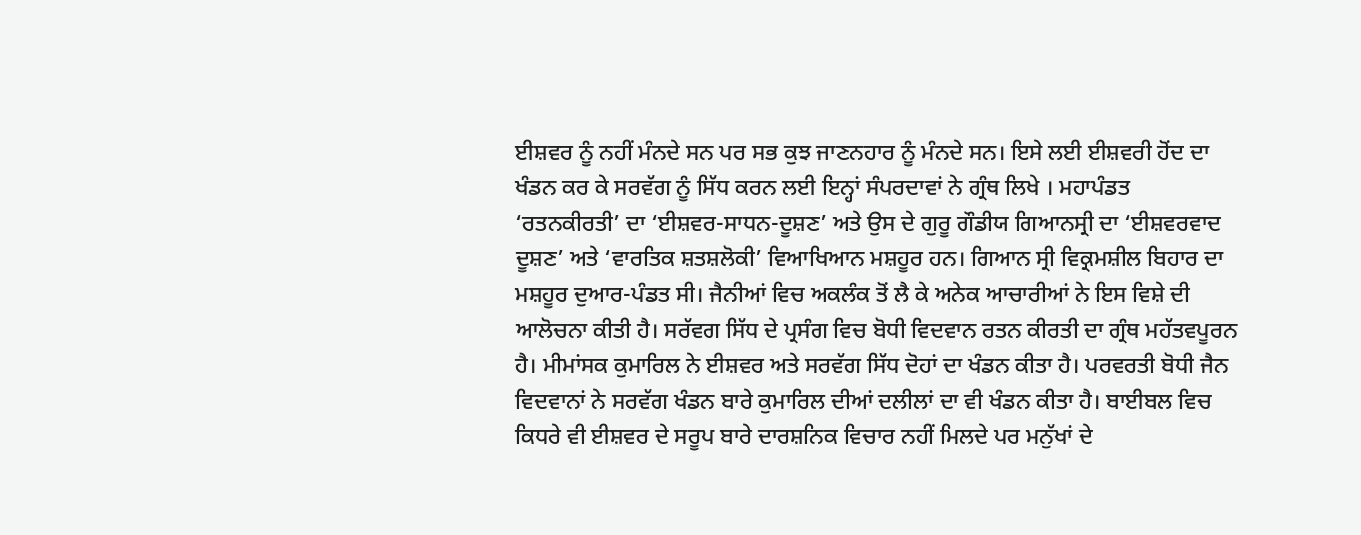ਈਸ਼ਵਰ ਨੂੰ ਨਹੀਂ ਮੰਨਦੇ ਸਨ ਪਰ ਸਭ ਕੁਝ ਜਾਣਨਹਾਰ ਨੂੰ ਮੰਨਦੇ ਸਨ। ਇਸੇ ਲਈ ਈਸ਼ਵਰੀ ਹੋਂਦ ਦਾ ਖੰਡਨ ਕਰ ਕੇ ਸਰਵੱਗ ਨੂੰ ਸਿੱਧ ਕਰਨ ਲਈ ਇਨ੍ਹਾਂ ਸੰਪਰਦਾਵਾਂ ਨੇ ਗ੍ਰੰਥ ਲਿਖੇ । ਮਹਾਪੰਡਤ ‘ਰਤਨਕੀਰਤੀ’ ਦਾ ‘ਈਸ਼ਵਰ-ਸਾਧਨ-ਦੂਸ਼ਣ’ ਅਤੇ ਉਸ ਦੇ ਗੁਰੂ ਗੌਡੀਯ ਗਿਆਨਸ੍ਰੀ ਦਾ ‘ਈਸ਼ਵਰਵਾਦ ਦੂਸ਼ਣ’ ਅਤੇ ‘ਵਾਰਤਿਕ ਸ਼ਤਸ਼ਲੋਕੀ’ ਵਿਆਖਿਆਨ ਮਸ਼ਹੂਰ ਹਨ। ਗਿਆਨ ਸ੍ਰੀ ਵਿਕ੍ਰਮਸ਼ੀਲ ਬਿਹਾਰ ਦਾ ਮਸ਼ਹੂਰ ਦੁਆਰ-ਪੰਡਤ ਸੀ। ਜੈਨੀਆਂ ਵਿਚ ਅਕਲੰਕ ਤੋਂ ਲੈ ਕੇ ਅਨੇਕ ਆਚਾਰੀਆਂ ਨੇ ਇਸ ਵਿਸ਼ੇ ਦੀ ਆਲੋਚਨਾ ਕੀਤੀ ਹੈ। ਸਰੱਵਗ ਸਿੱਧ ਦੇ ਪ੍ਰਸੰਗ ਵਿਚ ਬੋਧੀ ਵਿਦਵਾਨ ਰਤਨ ਕੀਰਤੀ ਦਾ ਗ੍ਰੰਥ ਮਹੱਤਵਪੂਰਨ ਹੈ। ਮੀਮਾਂਸਕ ਕੁਮਾਰਿਲ ਨੇ ਈਸ਼ਵਰ ਅਤੇ ਸਰਵੱਗ ਸਿੱਧ ਦੋਹਾਂ ਦਾ ਖੰਡਨ ਕੀਤਾ ਹੈ। ਪਰਵਰਤੀ ਬੋਧੀ ਜੈਨ ਵਿਦਵਾਨਾਂ ਨੇ ਸਰਵੱਗ ਖੰਡਨ ਬਾਰੇ ਕੁਮਾਰਿਲ ਦੀਆਂ ਦਲੀਲਾਂ ਦਾ ਵੀ ਖੰਡਨ ਕੀਤਾ ਹੈ। ਬਾਈਬਲ ਵਿਚ ਕਿਧਰੇ ਵੀ ਈਸ਼ਵਰ ਦੇ ਸਰੂਪ ਬਾਰੇ ਦਾਰਸ਼ਨਿਕ ਵਿਚਾਰ ਨਹੀਂ ਮਿਲਦੇ ਪਰ ਮਨੁੱਖਾਂ ਦੇ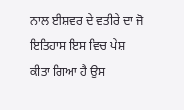ਨਾਲ ਈਸ਼ਵਰ ਦੇ ਵਤੀਰੇ ਦਾ ਜੋ ਇਤਿਹਾਸ ਇਸ ਵਿਚ ਪੇਸ਼ ਕੀਤਾ ਗਿਆ ਹੈ ਉਸ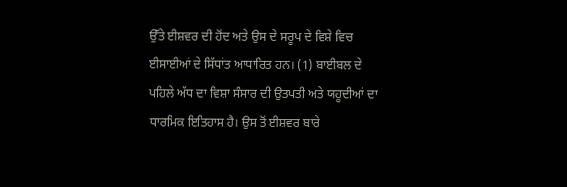ਉੱਤੇ ਈਸ਼ਵਰ ਦੀ ਹੋਂਦ ਅਤੇ ਉਸ ਦੇ ਸਰੂਪ ਦੇ ਵਿਸ਼ੇ ਵਿਚ ਈਸਾਈਆਂ ਦੇ ਸਿੱਧਾਂਤ ਆਧਾਰਿਤ ਹਨ। (1) ਬਾਈਬਲ ਦੇ ਪਹਿਲੇ ਅੱਧ ਦਾ ਵਿਸ਼ਾ ਸੰਸਾਰ ਦੀ ਉਤਪਤੀ ਅਤੇ ਯਹੂਦੀਆਂ ਦਾ ਧਾਰਮਿਕ ਇਤਿਹਾਸ ਹੈ। ਉਸ ਤੋਂ ਈਸ਼ਵਰ ਬਾਰੇ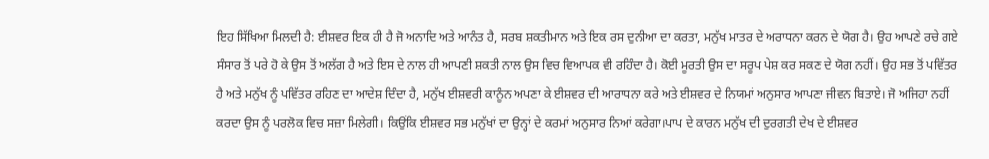ਇਹ ਸਿੱਖਿਆ ਮਿਲਦੀ ਹੈ: ਈਸ਼ਵਰ ਇਕ ਹੀ ਹੈ ਜੋ ਅਨਾਦਿ ਅਤੇ ਆਨੰਤ ਹੈ, ਸਰਬ ਸ਼ਕਤੀਮਾਨ ਅਤੇ ਇਕ ਰਸ ਦੁਨੀਆ ਦਾ ਕਰਤਾ, ਮਨੁੱਖ ਮਾਤਰ ਦੇ ਅਰਾਧਨਾ ਕਰਨ ਦੇ ਯੋਗ ਹੈ। ਉਹ ਆਪਣੇ ਰਚੇ ਗਏ ਸੰਸਾਰ ਤੋਂ ਪਰੇ ਹੋ ਕੇ ਉਸ ਤੋਂ ਅਲੱਗ ਹੈ ਅਤੇ ਇਸ ਦੇ ਨਾਲ ਹੀ ਆਪਣੀ ਸ਼ਕਤੀ ਨਾਲ ਉਸ ਵਿਚ ਵਿਆਪਕ ਵੀ ਰਹਿੰਦਾ ਹੈ। ਕੋਈ ਮੂਰਤੀ ਉਸ ਦਾ ਸਰੂਪ ਪੇਸ਼ ਕਰ ਸਕਣ ਦੇ ਯੋਗ ਨਹੀਂ। ਉਹ ਸਭ ਤੋਂ ਪਵਿੱਤਰ ਹੈ ਅਤੇ ਮਨੁੱਖ ਨੂੰ ਪਵਿੱਤਰ ਰਹਿਣ ਦਾ ਆਦੇਸ਼ ਦਿੰਦਾ ਹੈ, ਮਨੁੱਖ ਈਸ਼ਵਰੀ ਕਾਨੂੰਨ ਅਪਣਾ ਕੇ ਈਸ਼ਵਰ ਦੀ ਆਰਾਧਨਾ ਕਰੇ ਅਤੇ ਈਸ਼ਵਰ ਦੇ ਨਿਯਮਾਂ ਅਨੁਸਾਰ ਆਪਣਾ ਜੀਵਨ ਬਿਤਾਏ। ਜੋ ਅਜਿਹਾ ਨਹੀਂ ਕਰਦਾ ਉਸ ਨੂੰ ਪਰਲੋਕ ਵਿਚ ਸਜ਼ਾ ਮਿਲੇਗੀ। ਕਿਉਂਕਿ ਈਸ਼ਵਰ ਸਭ ਮਨੁੱਖਾਂ ਦਾ ਉਨ੍ਹਾਂ ਦੇ ਕਰਮਾਂ ਅਨੁਸਾਰ ਨਿਆਂ ਕਰੇਗਾ।ਪਾਪ ਦੇ ਕਾਰਨ ਮਨੁੱਖ ਦੀ ਦੁਰਗਤੀ ਦੇਖ ਦੇ ਈਸ਼ਵਰ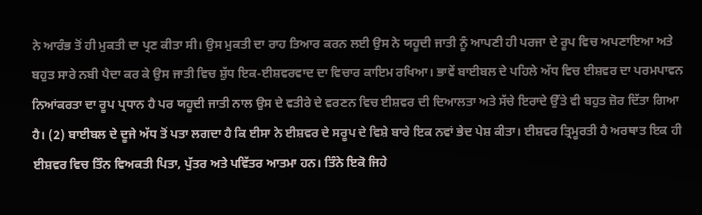ਨੇ ਆਰੰਭ ਤੋਂ ਹੀ ਮੁਕਤੀ ਦਾ ਪ੍ਰਣ ਕੀਤਾ ਸੀ। ਉਸ ਮੁਕਤੀ ਦਾ ਰਾਹ ਤਿਆਰ ਕਰਨ ਲਈ ਉਸ ਨੇ ਯਹੂਦੀ ਜਾਤੀ ਨੂੰ ਆਪਣੀ ਹੀ ਪਰਜਾ ਦੇ ਰੂਪ ਵਿਚ ਅਪਣਾਇਆ ਅਤੇ ਬਹੁਤ ਸਾਰੇ ਨਬੀ ਪੈਦਾ ਕਰ ਕੇ ਉਸ ਜਾਤੀ ਵਿਚ ਸ਼ੁੱਧ ਇਕ-ਈਸ਼ਵਰਵਾਦ ਦਾ ਵਿਚਾਰ ਕਾਇਮ ਰਖਿਆ। ਭਾਵੇਂ ਬਾਈਬਲ ਦੇ ਪਹਿਲੇ ਅੱਧ ਵਿਚ ਈਸ਼ਵਰ ਦਾ ਪਰਮਪਾਵਨ ਨਿਆਂਕਰਤਾ ਦਾ ਰੂਪ ਪ੍ਰਧਾਨ ਹੈ ਪਰ ਯਹੂਦੀ ਜਾਤੀ ਨਾਲ ਉਸ ਦੇ ਵਤੀਰੇ ਦੇ ਵਰਣਨ ਵਿਚ ਈਸ਼ਵਰ ਦੀ ਦਿਆਲਤਾ ਅਤੇ ਸੱਚੇ ਇਰਾਦੇ ਉੱਤੇ ਵੀ ਬਹੁਤ ਜ਼ੋਰ ਦਿੱਤਾ ਗਿਆ ਹੈ। (2) ਬਾਈਬਲ ਦੇ ਦੂਜੇ ਅੱਧ ਤੋਂ ਪਤਾ ਲਗਦਾ ਹੈ ਕਿ ਈਸਾ ਨੇ ਈਸ਼ਵਰ ਦੇ ਸਰੂਪ ਦੇ ਵਿਸ਼ੇ ਬਾਰੇ ਇਕ ਨਵਾਂ ਭੇਦ ਪੇਸ਼ ਕੀਤਾ। ਈਸ਼ਵਰ ਤ੍ਰਿਮੂਰਤੀ ਹੈ ਅਰਥਾਤ ਇਕ ਹੀ ਈਸ਼ਵਰ ਵਿਚ ਤਿੰਨ ਵਿਅਕਤੀ ਪਿਤਾ, ਪੁੱਤਰ ਅਤੇ ਪਵਿੱਤਰ ਆਤਮਾ ਹਨ। ਤਿੰਨੇ ਇਕੋ ਜਿਹੇ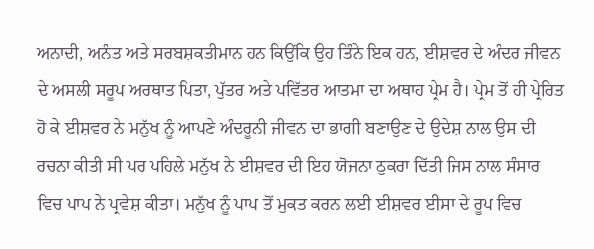ਅਨਾਦੀ, ਅਨੰਤ ਅਤੇ ਸਰਬਸ਼ਕਤੀਮਾਨ ਹਨ ਕਿਉਂਕਿ ਉਹ ਤਿੰਨੇ ਇਕ ਹਨ, ਈਸ਼ਵਰ ਦੇ ਅੰਦਰ ਜੀਵਨ ਦੇ ਅਸਲੀ ਸਰੂਪ ਅਰਥਾਤ ਪਿਤਾ, ਪੁੱਤਰ ਅਤੇ ਪਵਿੱਤਰ ਆਤਮਾ ਦਾ ਅਥਾਹ ਪ੍ਰੇਮ ਹੈ। ਪ੍ਰੇਮ ਤੋਂ ਹੀ ਪ੍ਰੇਰਿਤ ਹੋ ਕੇ ਈਸ਼ਵਰ ਨੇ ਮਨੁੱਖ ਨੂੰ ਆਪਣੇ ਅੰਦਰੂਨੀ ਜੀਵਨ ਦਾ ਭਾਗੀ ਬਣਾਉਣ ਦੇ ਉਦੇਸ਼ ਨਾਲ ਉਸ ਦੀ ਰਚਨਾ ਕੀਤੀ ਸੀ ਪਰ ਪਹਿਲੇ ਮਨੁੱਖ ਨੇ ਈਸ਼ਵਰ ਦੀ ਇਹ ਯੋਜਨਾ ਠੁਕਰਾ ਦਿੱਤੀ ਜਿਸ ਨਾਲ ਸੰਸਾਰ ਵਿਚ ਪਾਪ ਨੇ ਪ੍ਰਵੇਸ਼ ਕੀਤਾ। ਮਨੁੱਖ ਨੂੰ ਪਾਪ ਤੋਂ ਮੁਕਤ ਕਰਨ ਲਈ ਈਸ਼ਵਰ ਈਸਾ ਦੇ ਰੂਪ ਵਿਚ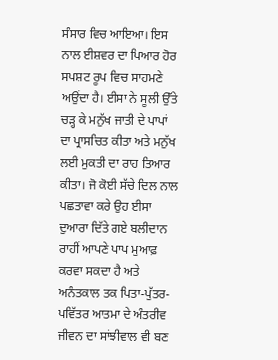ਸੰਸਾਰ ਵਿਚ ਆਇਆ। ਇਸ ਨਾਲ ਈਸ਼ਵਰ ਦਾ ਪਿਆਰ ਹੋਰ ਸਪਸ਼ਟ ਰੂਪ ਵਿਚ ਸਾਹਮਣੇ ਅਉਂਦਾ ਹੈ। ਈਸਾ ਨੇ ਸੂਲੀ ਉੱਤੇ ਚੜ੍ਹ ਕੇ ਮਨੁੱਖ ਜਾਤੀ ਦੇ ਪਾਪਾਂ ਦਾ ਪ੍ਰਾਸਚਿਤ ਕੀਤਾ ਅਤੇ ਮਨੁੱਖ ਲਈ ਮੁਕਤੀ ਦਾ ਰਾਹ ਤਿਆਰ ਕੀਤਾ। ਜੋ ਕੋਈ ਸੱਚੇ ਦਿਲ ਨਾਲ ਪਛਤਾਵਾ ਕਰੇ ਉਹ ਈਸਾ ਦੁਆਰਾ ਦਿੱਤੇ ਗਏ ਬਲੀਦਾਨ ਰਾਹੀਂ ਆਪਣੇ ਪਾਪ ਮੁਆਫ਼ ਕਰਵਾ ਸਕਦਾ ਹੈ ਅਤੇ ਅਨੰਤਕਾਲ ਤਕ ਪਿਤਾ-ਪੁੱਤਰ-ਪਵਿੱਤਰ ਆਤਮਾ ਦੇ ਅੰਤਰੀਵ ਜੀਵਨ ਦਾ ਸਾਂਝੀਵਾਲ ਵੀ ਬਣ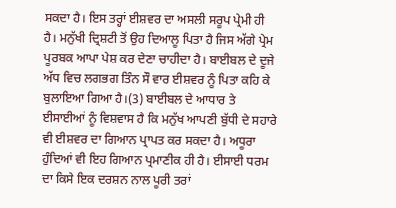ਸਕਦਾ ਹੈ। ਇਸ ਤਰ੍ਹਾਂ ਈਸ਼ਵਰ ਦਾ ਅਸਲੀ ਸਰੂਪ ਪ੍ਰੇਮੀ ਹੀ ਹੈ। ਮਨੁੱਖੀ ਦ੍ਰਿਸ਼ਟੀ ਤੋਂ ਉਹ ਦਿਆਲੂ ਪਿਤਾ ਹੈ ਜਿਸ ਅੱਗੇ ਪ੍ਰੇਮ ਪੂਰਬਕ ਆਪਾ ਪੇਸ਼ ਕਰ ਦੇਣਾ ਚਾਹੀਦਾ ਹੈ। ਬਾਈਬਲ ਦੇ ਦੂਜੇ ਅੱਧ ਵਿਚ ਲਗਭਗ ਤਿੰਨ ਸੌ ਵਾਰ ਈਸ਼ਵਰ ਨੂੰ ਪਿਤਾ ਕਹਿ ਕੇ ਬੁਲਾਇਆ ਗਿਆ ਹੈ।(3) ਬਾਈਬਲ ਦੇ ਆਧਾਰ ਤੇ ਈਸਾਈਆਂ ਨੂੰ ਵਿਸ਼ਵਾਸ ਹੈ ਕਿ ਮਨੁੱਖ ਆਪਣੀ ਬੁੱਧੀ ਦੇ ਸਹਾਰੇ ਵੀ ਈਸ਼ਵਰ ਦਾ ਗਿਆਨ ਪ੍ਰਾਪਤ ਕਰ ਸਕਦਾ ਹੈ। ਅਧੂਰਾ ਹੁੰਦਿਆਂ ਵੀ ਇਹ ਗਿਆਨ ਪ੍ਰਮਾਣੀਕ ਹੀ ਹੈ। ਈਸਾਈ ਧਰਮ ਦਾ ਕਿਸੇ ਇਕ ਦਰਸ਼ਨ ਨਾਲ ਪੂਰੀ ਤਰਾਂ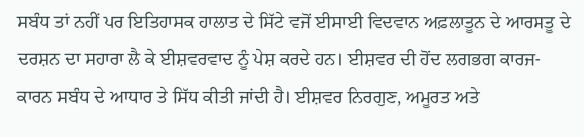ਸਬੰਧ ਤਾਂ ਨਹੀਂ ਪਰ ਇਤਿਹਾਸਕ ਹਾਲਾਤ ਦੇ ਸਿੱਟੇ ਵਜੋਂ ਈਸਾਈ ਵਿਦਵਾਨ ਅਫ਼ਲਾਤੂਨ ਦੇ ਆਰਸਤੂ ਦੇ ਦਰਸ਼ਨ ਦਾ ਸਹਾਰਾ ਲੈ ਕੇ ਈਸ਼ਵਰਵਾਦ ਨੂੰ ਪੇਸ਼ ਕਰਦੇ ਹਨ। ਈਸ਼ਵਰ ਦੀ ਹੋਂਦ ਲਗਭਗ ਕਾਰਜ-ਕਾਰਨ ਸਬੰਧ ਦੇ ਆਧਾਰ ਤੇ ਸਿੱਧ ਕੀਤੀ ਜਾਂਦੀ ਹੈ। ਈਸ਼ਵਰ ਨਿਰਗੁਣ, ਅਮੂਰਤ ਅਤੇ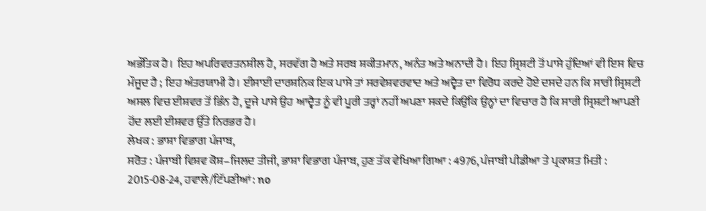ਅਭੌਤਿਕ ਹੈ। ਇਹ ਅਪਰਿਵਰਤਨਸ਼ੀਲ ਹੈ, ਸਰਵੱਗ ਹੈ ਅਤੇ ਸਰਬ ਸ਼ਕੀਤਮਾਨ, ਅਨੰਤ ਅਤੇ ਅਨਾਦੀ ਹੈ। ਇਹ ਸ੍ਰਿਸ਼ਟੀ ਤੋਂ ਪਾਸੇ ਹੁੰਦਿਆਂ ਵੀ ਇਸ ਵਿਚ ਮੌਜੂਦ ਹੈ ; ਇਹ ਅੰਤਰਯਾਮੀ ਹੈ। ਈਸਾਈ ਦਾਰਸ਼ਨਿਕ ਇਕ ਪਾਸੇ ਤਾਂ ਸਰਵੇਸ਼ਵਰਵਾਦ ਅਤੇ ਅਦ੍ਵੈਤ ਦਾ ਵਿਰੋਧ ਕਰਦੇ ਹੋਏ ਦਸਦੇ ਹਨ ਕਿ ਸਾਰੀ ਸ੍ਰਿਸ਼ਟੀ ਅਸਲ ਵਿਚ ਈਸ਼ਵਰ ਤੋਂ ਭਿੰਨ ਹੈ, ਦੂਜੇ ਪਾਸੇ ਉਹ ਆਦ੍ਵੈਤ ਨੂੰ ਵੀ ਪੂਰੀ ਤਰ੍ਹਾਂ ਨਹੀਂ ਅਪਣਾ ਸਕਦੇ ਕਿਉਂਕਿ ਉਨ੍ਹਾਂ ਦਾ ਵਿਚਾਰ ਹੈ ਕਿ ਸਾਰੀ ਸ੍ਰਿਸ਼ਟੀ ਆਪਣੀ ਹੋਂਦ ਲਈ ਈਸ਼ਵਰ ਉੱਤੇ ਨਿਰਭਰ ਹੈ।
ਲੇਖਕ : ਭਾਸ਼ਾ ਵਿਭਾਗ ਪੰਜਾਬ,
ਸਰੋਤ : ਪੰਜਾਬੀ ਵਿਸ਼ਵ ਕੋਸ਼–ਜਿਲਦ ਤੀਜੀ, ਭਾਸ਼ਾ ਵਿਭਾਗ ਪੰਜਾਬ, ਹੁਣ ਤੱਕ ਵੇਖਿਆ ਗਿਆ : 4976, ਪੰਜਾਬੀ ਪੀਡੀਆ ਤੇ ਪ੍ਰਕਾਸ਼ਤ ਮਿਤੀ : 2015-08-24, ਹਵਾਲੇ/ਟਿੱਪਣੀਆਂ: no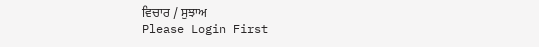ਵਿਚਾਰ / ਸੁਝਾਅ
Please Login First